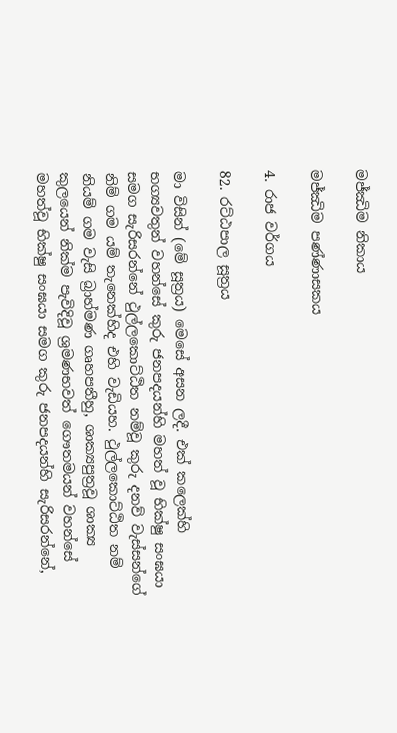මජ්ඣිම නිකාය

මජ්ඣිම පණ්ණාසකය

4. රාජ වර්ගය

82. රට්ඨපාල සූත්‍රය

මා විසින් (මේ සූත්‍රය) මෙසේ අසන ලදී. එක් කලෙක්හි භග්‍යවතුන් වහන්සේ කුරු ජනපදයන්හි මහත් වූ භික්ෂු සංඝයා සමග සැරිසරන්නේ ථුල්ලකොට්ඨිත නම්වූ කුරු දනව් වැස්සන්ගේ නිම් ගම යම් තැනෙක්හිද එහි වැඩියහ. ථුල්ලකොට්ඨිත නම් නියම් ගම වැසි බ්‍රාහ්මණ ගෘහපතීහු, ශාක්‍යපුත්‍රවූ ශාක්‍ය කුලයෙන් නික්ම පැවිදිවූ ශ්‍රමණභවත් ගෞතමයන් වහන්සේ මහත්වූ භික්ෂු සංඝයා සමග කුරු ජනපදයන්හි සැරිසරන්නේ,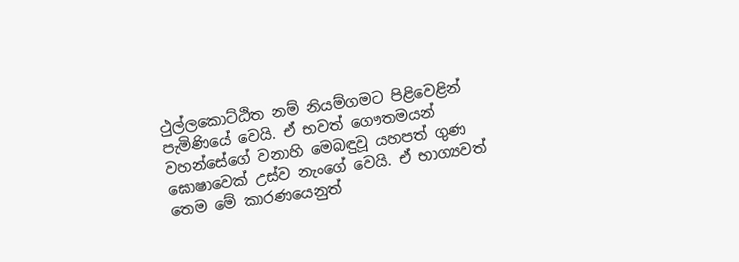ථුල්ලකොට්ඨිත නම් නියම්ගමට පිළිවෙළින් පැමිණියේ වෙයි. ඒ භවත් ගෞතමයන් වහන්සේගේ වනාහි මෙබඳුවූ යහපත් ගුණ ඝොෂාවෙක් උස්ව නැංගේ වෙයි. ඒ භාග්‍යවත් තෙම මේ කාරණයෙනුත්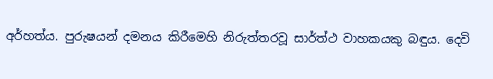අර්හත්ය. පුරුෂයන් දමනය කිරීමෙහි නිරුත්තරවූ සාර්ත්ථ වාහකයකු බඳුය. දෙවි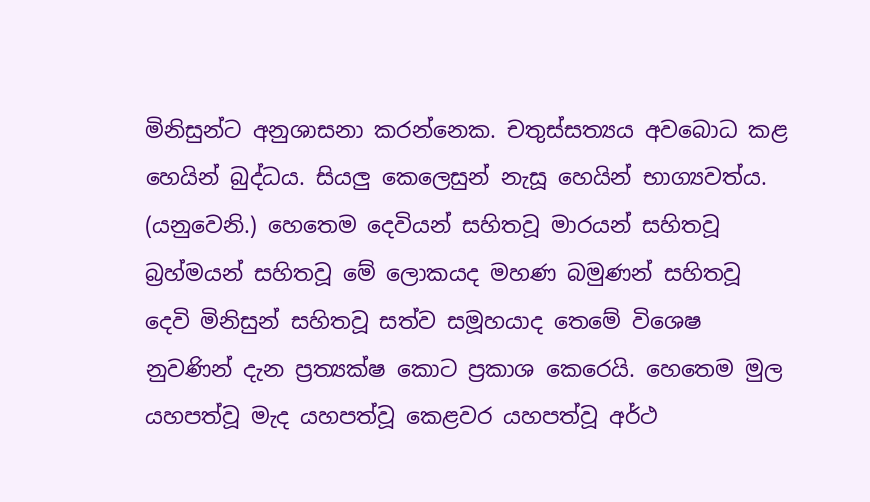මිනිසුන්ට අනුශාසනා කරන්නෙක. චතුස්සත්‍යය අවබොධ කළ හෙයින් බුද්ධය. සියලු කෙලෙසුන් නැසූ හෙයින් භාග්‍යවත්ය. (යනුවෙනි.) හෙතෙම දෙවියන් සහිතවූ මාරයන් සහිතවූ බ්‍රහ්මයන් සහිතවූ මේ ලොකයද මහණ බමුණන් සහිතවූ දෙවි මිනිසුන් සහිතවූ සත්ව සමූහයාද තෙමේ විශෙෂ නුවණින් දැන ප්‍රත්‍යක්ෂ කොට ප්‍රකාශ කෙරෙයි. හෙතෙම මුල යහපත්වූ මැද යහපත්වූ කෙළවර යහපත්වූ අර්ථ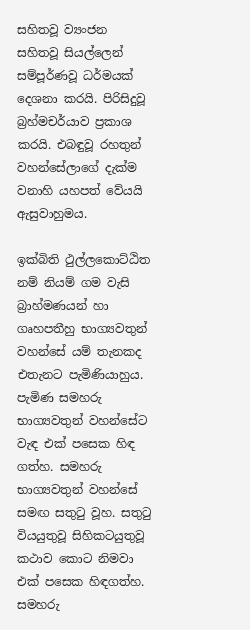සහිතවූ ව්‍යංජන සහිතවූ සියල්ලෙන් සම්පූර්ණවූ ධර්මයක් දෙශනා කරයි. පිරිසිදුවූ බ්‍රහ්මචර්යාව ප්‍රකාශ කරයි. එබඳුවූ රහතුන් වහන්සේලාගේ දැක්ම වනාහි යහපත් වේයයි ඇසුවාහුමය.

ඉක්බිති ථුල්ලකොට්ඨිත නම් නියම් ගම වැසි බ්‍රාහ්මණයන් හා ගෘහපතීහු භාග්‍යවතුන් වහන්සේ යම් තැනකද එතැනට පැමිණියාහුය. පැමිණ සමහරු භාග්‍යවතුන් වහන්සේට වැඳ එක් පසෙක හිඳ ගත්හ. සමහරු භාග්‍යවතුන් වහන්සේ සමඟ සතුටු වූහ. සතුටු වියයුතුවූ සිහිකටයුතුවූ කථාව කොට නිමවා එක් පසෙක හිඳගත්හ. සමහරු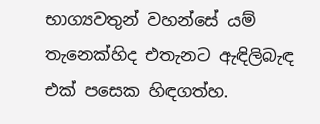භාග්‍යවතුන් වහන්සේ යම් තැනෙක්හිද එතැනට ඇඳිලිබැඳ එක් පසෙක හිඳගත්හ.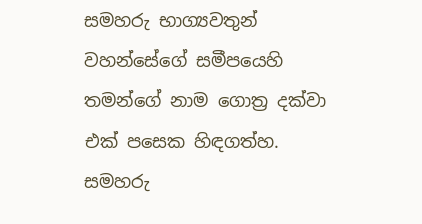සමහරු භාග්‍යවතුන් වහන්සේගේ සමීපයෙහි තමන්ගේ නාම ගොත්‍ර දක්වා එක් පසෙක හිඳගත්හ. සමහරු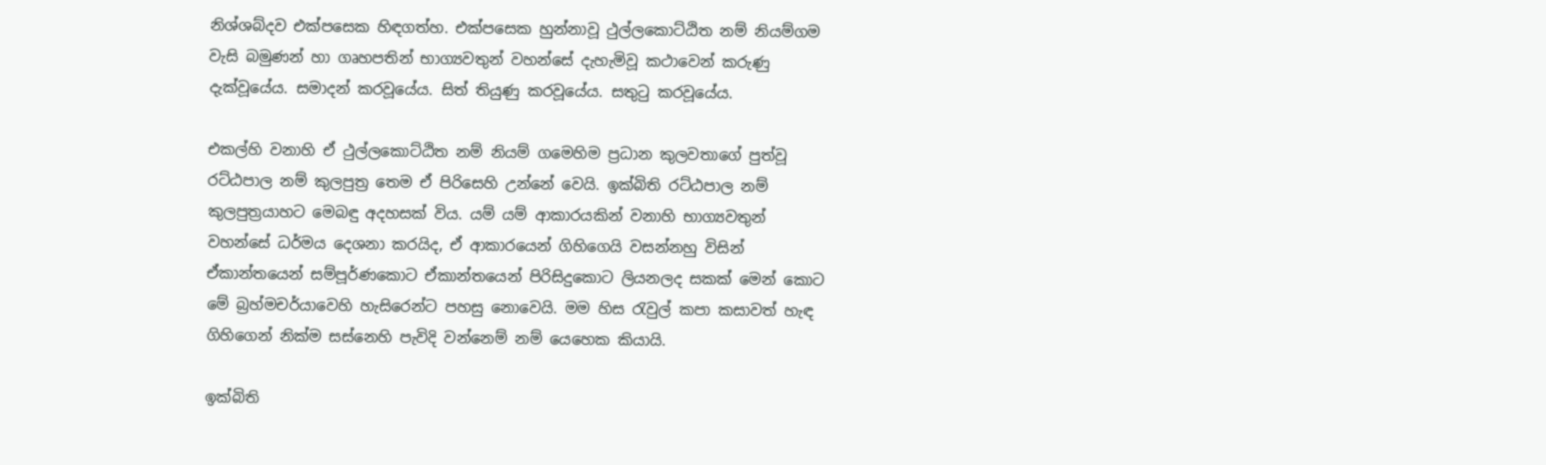නිශ්ශබ්දව එක්පසෙක හිඳගත්හ. එක්පසෙක හුන්නාවූ ථුල්ලකොට්ඨිත නම් නියම්ගම වැසි බමුණන් හා ගෘහපතින් භාග්‍යවතුන් වහන්සේ දැහැමිවූ කථාවෙන් කරුණු දැක්වූයේය. සමාදන් කරවූයේය. සිත් තියුණු කරවූයේය. සතුටු කරවූයේය.

එකල්හි වනාහි ඒ ථුල්ලකොට්ඨිත නම් නියම් ගමෙහිම ප්‍රධාන කුලවතාගේ පුත්වූ රට්ඨපාල නම් කුලපුත්‍ර තෙම ඒ පිරිසෙහි උන්නේ වෙයි. ඉක්බිති රට්ඨපාල නම් කුලපුත්‍රයාහට මෙබඳු අදහසක් විය. යම් යම් ආකාරයකින් වනාහි භාග්‍යවතුන් වහන්සේ ධර්මය දෙශනා කරයිද, ඒ ආකාරයෙන් ගිහිගෙයි වසන්නහු විසින් ඒකාන්තයෙන් සම්පූර්ණකොට ඒකාන්තයෙන් පිරිසිදුකොට ලියනලද සකක් මෙන් කොට මේ බ්‍රහ්මචර්යාවෙහි හැසිරෙන්ට පහසු නොවෙයි. මම හිස රැවුල් කපා කසාවත් හැඳ ගිහිගෙන් නික්ම සස්නෙහි පැවිදි වන්නෙම් නම් යෙහෙක කියායි.

ඉක්බිති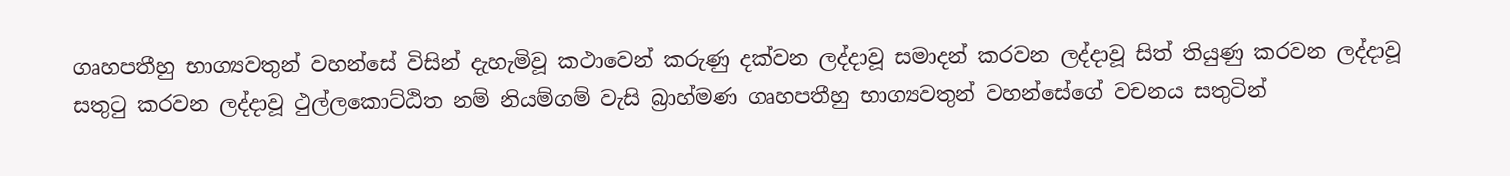ගෘහපතීහු භාග්‍යවතුන් වහන්සේ විසින් දැහැමිවූ කථාවෙන් කරුණු දක්වන ලද්දාවූ සමාදන් කරවන ලද්දාවූ සිත් තියුණු කරවන ලද්දාවූ සතුටු කරවන ලද්දාවූ ථුල්ලකොට්ඨිත නම් නියම්ගම් වැසි බ්‍රාහ්මණ ගෘහපතීහු භාග්‍යවතුන් වහන්සේගේ වචනය සතුටින්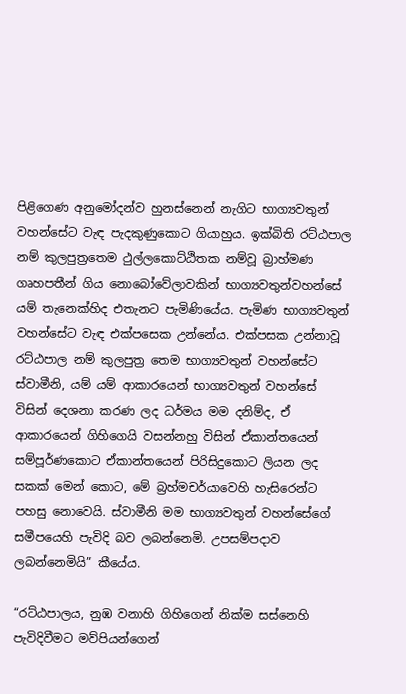පිළිගෙණ අනුමෝදන්ව හුනස්නෙන් නැගිට භාග්‍යවතුන් වහන්සේට වැඳ පැදකුණුකොට ගියාහුය. ඉක්බිති රට්ඨපාල නම් කුලපුත්‍රතෙම ථුල්ලකොට්ඨිතක නම්වූ බ්‍රාහ්මණ ගෘහපතීන් ගිය නොබෝවේලාවකින් භාග්‍යවතුන්වහන්සේ යම් තැනෙක්හිද එතැනට පැමිණියේය. පැමිණ භාග්‍යවතුන් වහන්සේට වැඳ එක්පසෙක උන්නේය. එක්පසක උන්නාවූ රට්ඨපාල නම් කුලපුත්‍ර තෙම භාග්‍යවතුන් වහන්සේට ස්වාමීනි, යම් යම් ආකාරයෙන් භාග්‍යවතුන් වහන්සේ විසින් දෙශනා කරණ ලද ධර්මය මම දනිම්ද, ඒ ආකාරයෙන් ගිහිගෙයි වසන්නහු විසින් ඒකාන්තයෙන් සම්පූර්ණකොට ඒකාන්තයෙන් පිරිසිදුකොට ලියන ලද සකක් මෙන් කොට, මේ බ්‍රහ්මචර්යාවෙහි හැසිරෙන්ට පහසු නොවෙයි. ස්වාමීනි මම භාග්‍යවතුන් වහන්සේගේ සමීපයෙහි පැවිදි බව ලබන්නෙමි. උපසම්පදාව ලබන්නෙමියි” කීයේය.

“රට්ඨපාලය, නුඹ වනාහි ගිහිගෙන් නික්ම සස්නෙහි පැවිදිවීමට මව්පියන්ගෙන්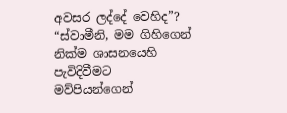අවසර ලද්දේ වෙහිද”? “ස්වාමීනි, මම ගිහිගෙන් නික්ම ශාසනයෙහි පැවිදිවීමට මව්පියන්ගෙන්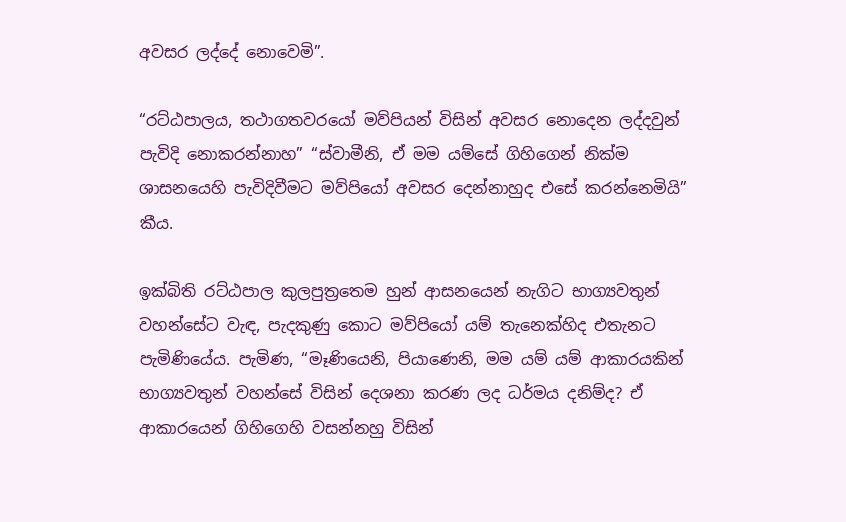අවසර ලද්දේ නොවෙමි”.

“රට්ඨපාලය, තථාගතවරයෝ මව්පියන් විසින් අවසර නොදෙන ලද්දවුන් පැවිදි නොකරන්නාහ” “ස්වාමීනි, ඒ මම යම්සේ ගිහිගෙන් නික්ම ශාසනයෙහි පැවිදිවීමට මව්පියෝ අවසර දෙන්නාහුද එසේ කරන්නෙමියි” කීය.

ඉක්බිති රට්ඨපාල කුලපුත්‍රතෙම හුන් ආසනයෙන් නැගිට භාග්‍යවතුන් වහන්සේට වැඳ, පැදකුණු කොට මව්පියෝ යම් තැනෙක්හිද එතැනට පැමිණියේය. පැමිණ, “මෑණියෙනි, පියාණෙනි, මම යම් යම් ආකාරයකින් භාග්‍යවතුන් වහන්සේ විසින් දෙශනා කරණ ලද ධර්මය දනිම්ද? ඒ ආකාරයෙන් ගිහිගෙහි වසන්නහු විසින්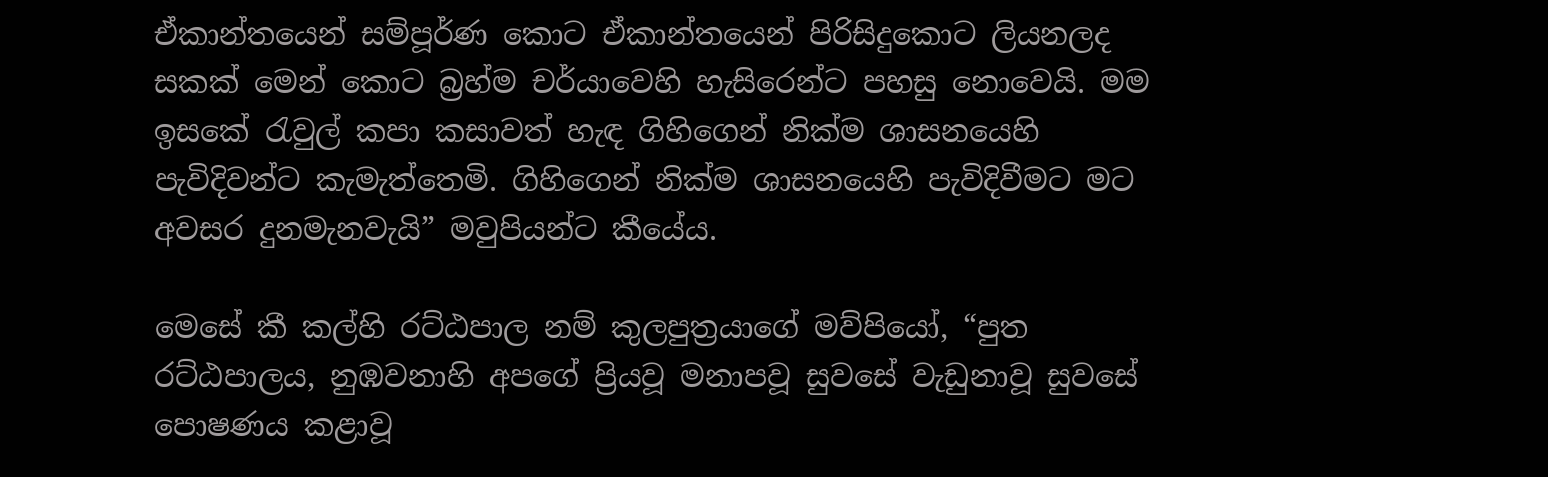ඒකාන්තයෙන් සම්පූර්ණ කොට ඒකාන්තයෙන් පිරිසිදුකොට ලියනලද සකක් මෙන් කොට බ්‍රහ්ම චර්යාවෙහි හැසිරෙන්ට පහසු නොවෙයි. මම ඉසකේ රැවුල් කපා කසාවත් හැඳ ගිහිගෙන් නික්ම ශාසනයෙහි පැවිදිවන්ට කැමැත්තෙමි. ගිහිගෙන් නික්ම ශාසනයෙහි පැවිදිවීමට මට අවසර දුනමැනවැයි” මවුපියන්ට කීයේය.

මෙසේ කී කල්හි රට්ඨපාල නම් කුලපුත්‍රයාගේ මව්පියෝ, “පුත රට්ඨපාලය, නුඹවනාහි අපගේ ප්‍රියවූ මනාපවූ සුවසේ වැඩුනාවූ සුවසේ පොෂණය කළාවූ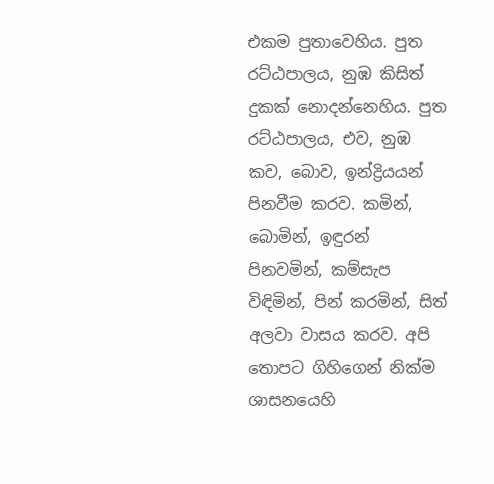එකම පුතාවෙහිය. පුත රට්ඨපාලය, නුඹ කිසිත් දුකක් නොදන්නෙහිය. පුත රට්ඨපාලය, එව, නුඹ කව, බොව, ඉන්ද්‍රියයන් පිනවීම කරව. කමින්, බොමින්, ඉඳුරන් පිනවමින්, කම්සැප විඳිමින්, පින් කරමින්, සිත් අලවා වාසය කරව. අපි තොපට ගිහිගෙන් නික්ම ශාසනයෙහි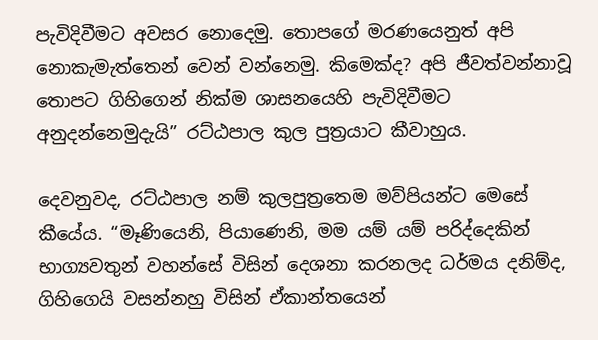පැවිදිවීමට අවසර නොදෙමු. තොපගේ මරණයෙනුත් අපි නොකැමැත්තෙන් වෙන් වන්නෙමු. කිමෙක්ද? අපි ජීවත්වන්නාවූ තොපට ගිහිගෙන් නික්ම ශාසනයෙහි පැවිදිවීමට අනුදන්නෙමුදැයි” රට්ඨපාල කුල පුත්‍රයාට කීවාහුය.

දෙවනුවද, රට්ඨපාල නම් කුලපුත්‍රතෙම මව්පියන්ට මෙසේ කීයේය. “මෑණියෙනි, පියාණෙනි, මම යම් යම් පරිද්දෙකින් භාග්‍යවතුන් වහන්සේ විසින් දෙශනා කරනලද ධර්මය දනිම්ද, ගිහිගෙයි වසන්නහු විසින් ඒකාන්තයෙන්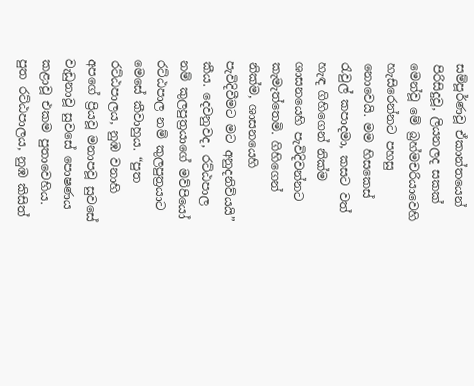සම්පූර්ණවූ ඒකාන්තයෙන් පිරිසිදුවූ, ලියනලද සකක් මෙන්වූ මේ බ්‍රහ්මචරියාවෙහි හැසිරෙන්නට පහසු නොවෙයි. මම හිසකෙස් රැවුල් කපාදමා, කසට වත් හැඳ ගිහිගෙන් නික්ම ශාසනයෙහි පැවිදිවන්නට කැමැත්තෙමි. ගිහිගෙන් නික්ම, ශාසනයෙහි පැවිදිවීමට මට අනුදනිව්යයි” කීය. දෙවනුවද, රට්ඨපාල නම් කුලපුත්‍රයාගේ මව්පියෝ රට්ඨපාල නම් කුලපුත්‍රයාට මෙසේ කීවාහුය. “පුත රට්ඨපාලය, නුඹ වනාහි අපගේ ප්‍රියවූ මනාපවූ සුවසේ වැඩුනාවූ සුවසේ පොෂණය කළාවූ එකම පුතාවෙහිය. පුත රට්ඨපාලය, නුඹ කිසිත්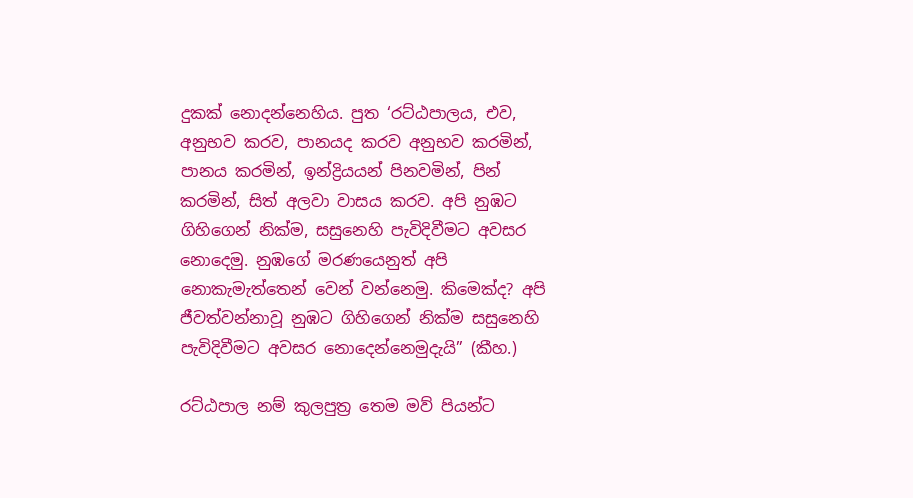දුකක් නොදන්නෙහිය. පුත ‘රට්ඨපාලය, එව, අනුභව කරව, පානයද කරව අනුභව කරමින්, පානය කරමින්, ඉන්ද්‍රියයන් පිනවමින්, පින් කරමින්, සිත් අලවා වාසය කරව. අපි නුඹට ගිහිගෙන් නික්ම, සසුනෙහි පැවිදිවීමට අවසර නොදෙමු. නුඹගේ මරණයෙනුත් අපි නොකැමැත්තෙන් වෙන් වන්නෙමු. කිමෙක්ද? අපි ජීවත්වන්නාවූ නුඹට ගිහිගෙන් නික්ම සසුනෙහි පැවිදිවීමට අවසර නොදෙන්නෙමුදැයි” (කීහ.)

රට්ඨපාල නම් කුලපුත්‍ර තෙම මව් පියන්ට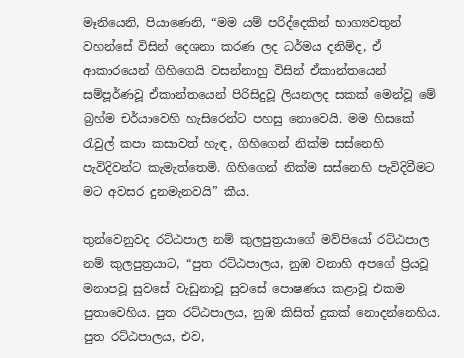මෑනියෙනි, පියාණෙනි, “මම යම් පරිද්දෙකින් භාග්‍යවතුන් වහන්සේ විසින් දෙශනා කරණ ලද ධර්මය දනිම්ද, ඒ ආකාරයෙන් ගිහිගෙයි වසන්නාහු විසින් ඒකාන්තයෙන් සම්පූර්ණවූ ඒකාන්තයෙන් පිරිසිදුවූ ලියනලද සකක් මෙන්වූ මේ බ්‍රහ්ම චර්යාවෙහි හැසිරෙන්ට පහසු නොවෙයි. මම හිසකේ රැවුල් කපා කසාවත් හැඳ, ගිහිගෙන් නික්ම සස්නෙහි පැවිදිවන්ට කැමැත්තෙමි. ගිහිගෙන් නික්ම සස්නෙහි පැවිදිවීමට මට අවසර දුනමැනවයි” කීය.

තුන්වෙනුවද රට්ඨපාල නම් කුලපුත්‍රයාගේ මව්පියෝ රට්ඨපාල නම් කුලපුත්‍රයාට, “පුත රට්ඨපාලය, නුඹ වනාහි අපගේ ප්‍රියවූ මනාපවූ සුවසේ වැඩුනාවූ සුවසේ පොෂණය කළාවූ එකම පුතාවෙහිය. පුත රට්ඨපාලය, නුඹ කිසිත් දුකක් නොදන්නෙහිය. පුත රට්ඨපාලය, එව,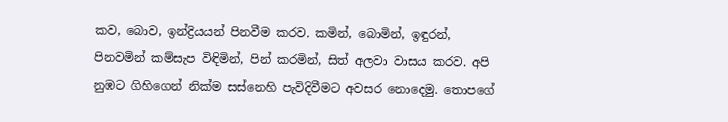කව, බොව, ඉන්ද්‍රියයන් පිනවීම කරව. කමින්, බොමින්, ඉඳුරන්, පිනවමින් කම්සැප විඳිමින්, පින් කරමින්, සිත් අලවා වාසය කරව. අපි නුඹට ගිහිගෙන් නික්ම සස්නෙහි පැවිදිවීමට අවසර නොදෙමු. තොපගේ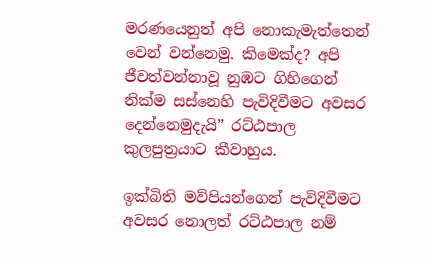මරණයෙනුත් අපි නොකැමැත්තෙන් වෙන් වන්නෙමු. කිමෙක්ද? අපි ජීවත්වන්නාවූ නුඹට ගිහිගෙන් නික්ම සස්නෙහි පැවිදිවීමට අවසර දෙන්නෙමුදැයි” රට්ඨපාල කුලපුත්‍රයාට කීවාහුය.

ඉක්බිති මව්පියන්ගෙන් පැවිදිවීමට අවසර නොලත් රට්ඨපාල නම්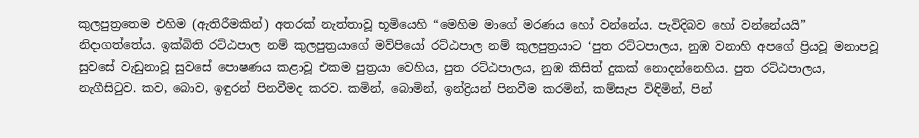කුලපුත්‍රතෙම එහිම (ඇතිරීමකින්) අතරක් නැත්තාවූ භූමියෙහි “මෙහිම මාගේ මරණය හෝ වන්නේය. පැවිදිබව හෝ වන්නේයයි” නිදාගත්තේය. ඉක්බිති රට්ඨපාල නම් කුලපුත්‍රයාගේ මව්පියෝ රට්ඨපාල නම් කුලපුත්‍රයාට ‘පුත රට්ටපාලය, නුඹ වනාහි අපගේ ප්‍රියවූ මනාපවූ සුවසේ වැඩුනාවූ සුවසේ පොෂණය කළාවූ එකම පුත්‍රයා වෙහිය, පුත රට්ඨපාලය, නුඹ කිසිත් දුකක් නොදන්නෙහිය. පුත රට්ඨපාලය, නැගීසිටුව. කව, බොව, ඉඳුරන් පිනවීමද කරව. කමින්, බොමින්, ඉන්ද්‍රියන් පිනවීම කරමින්, කම්සැප විඳිමින්, පින්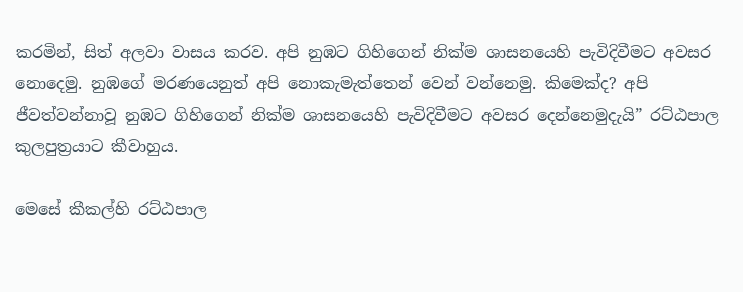කරමින්, සිත් අලවා වාසය කරව. අපි නුඹට ගිහිගෙන් නික්ම ශාසනයෙහි පැවිදිවීමට අවසර නොදෙමු. නුඹගේ මරණයෙනුත් අපි නොකැමැත්තෙන් වෙන් වන්නෙමු. කිමෙක්ද? අපි ජීවත්වන්නාවූ නුඹට ගිහිගෙන් නික්ම ශාසනයෙහි පැවිදිවීමට අවසර දෙන්නෙමුදැයි” රට්ඨපාල කුලපුත්‍රයාට කීවාහුය.

මෙසේ කීකල්හි රට්ඨපාල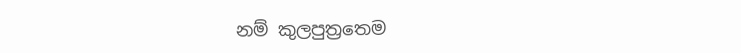නම් කුලපුත්‍රතෙම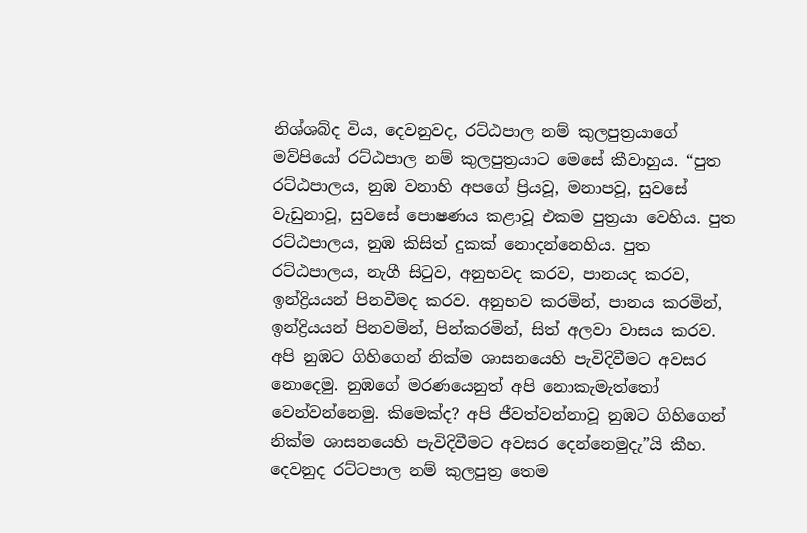නිශ්ශබ්ද විය, දෙවනුවද, රට්ඨපාල නම් කුලපුත්‍රයාගේ මව්පියෝ රට්ඨපාල නම් කුලපුත්‍රයාට මෙසේ කීවාහුය. “පුත රට්ඨපාලය, නුඹ වනාහි අපගේ ප්‍රියවූ, මනාපවූ, සුවසේ වැඩුනාවූ, සුවසේ පොෂණය කළාවූ එකම පුත්‍රයා වෙහිය. පුත රට්ඨපාලය, නුඹ කිසිත් දුකක් නොදන්නෙහිය. පුත රට්ඨපාලය, නැගී සිටුව, අනුභවද කරව, පානයද කරව, ඉන්ද්‍රියයන් පිනවීමද කරව. අනුභව කරමින්, පානය කරමින්, ඉන්ද්‍රියයන් පිනවමින්, පින්කරමින්, සිත් අලවා වාසය කරව. අපි නුඹට ගිහිගෙන් නික්ම ශාසනයෙහි පැවිදිවීමට අවසර නොදෙමු. නුඹගේ මරණයෙනුත් අපි නොකැමැත්තෝ වෙන්වන්නෙමු. කිමෙක්ද? අපි ජීවත්වන්නාවූ නුඹට ගිහිගෙන් නික්ම ශාසනයෙහි පැවිදිවීමට අවසර දෙන්නෙමුදැ”යි කීහ. දෙවනුද රට්ටපාල නම් කුලපුත්‍ර තෙම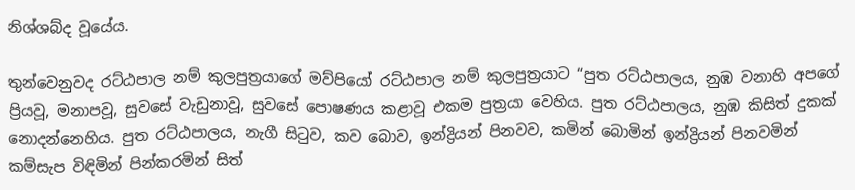නිශ්ශබ්ද වූයේය.

තුන්වෙනුවද රට්ඨපාල නම් කුලපුත්‍රයාගේ මව්පියෝ රට්ඨපාල නම් කුලපුත්‍රයාට “පුත රට්ඨපාලය, නුඹ වනාහි අපගේ ප්‍රියවූ, මනාපවූ, සුවසේ වැඩුනාවූ, සුවසේ පොෂණය කළාවූ එකම පුත්‍රයා වෙහිය. පුත රට්ඨපාලය, නුඹ කිසිත් දුකක් නොදන්නෙහිය. පුත රට්ඨපාලය, නැගී සිටුව, කව බොව, ඉන්ද්‍රියන් පිනවව, කමින් බොමින් ඉන්ද්‍රියන් පිනවමින් කම්සැප විඳිමින් පින්කරමින් සිත්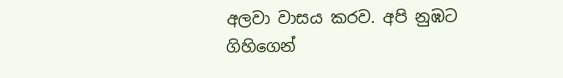අලවා වාසය කරව. අපි නුඹට ගිහිගෙන්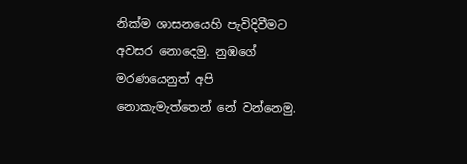නික්ම ශාසනයෙහි පැවිදිවීමට අවසර නොදෙමු. නුඹගේ මරණයෙනුත් අපි නොකැමැත්තෙන් නේ වන්නෙමු.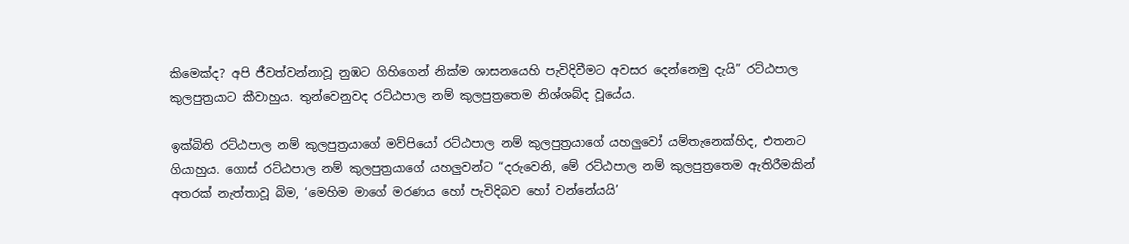කිමෙක්ද? අපි ජීවත්වන්නාවූ නුඹට ගිහිගෙන් නික්ම ශාසනයෙහි පැවිදිවීමට අවසර දෙන්නෙමු දැයි” රට්ඨපාල කුලපුත්‍රයාට කීවාහුය. තුන්වෙනුවද රට්ඨපාල නම් කුලපුත්‍රතෙම නිශ්ශබ්ද වූයේය.

ඉක්බිති රට්ඨපාල නම් කුලපුත්‍රයාගේ මව්පියෝ රට්ඨපාල නම් කුලපුත්‍රයාගේ යහලුවෝ යම්තැනෙක්හිද, එතනට ගියාහුය. ගොස් රට්ඨපාල නම් කුලපුත්‍රයාගේ යහලුවන්ට “දරුවෙනි, මේ රට්ඨපාල නම් කුලපුත්‍රතෙම ඇතිරීමකින් අතරක් නැත්තාවූ බිම, ‘මෙහිම මාගේ මරණය හෝ පැවිදිබව හෝ වන්නේයයි’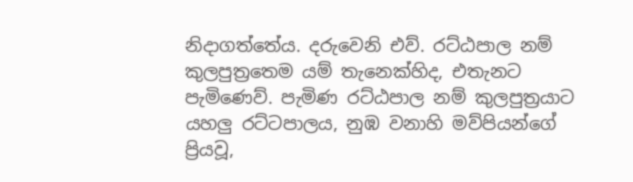නිදාගත්තේය. දරුවෙනි එව්. රට්ඨපාල නම් කුලපුත්‍රතෙම යම් තැනෙක්හිද, එතැනට පැමිණෙව්. පැමිණ රට්ඨපාල නම් කුලපුත්‍රයාට යහලු රට්ටපාලය, නුඹ වනාහි මව්පියන්ගේ ප්‍රියවූ,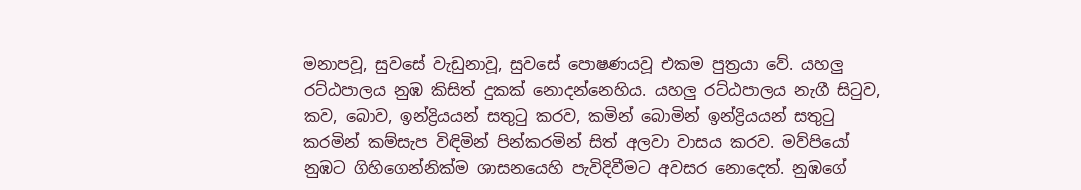මනාපවූ, සුවසේ වැඩුනාවූ, සුවසේ පොෂණයවූ එකම පුත්‍රයා වේ. යහලු රට්ඨපාලය නුඹ කිසිත් දුකක් නොදන්නෙහිය. යහලු රට්ඨපාලය නැගී සිටුව, කව, බොව, ඉන්ද්‍රියයන් සතුටු කරව, කමින් බොමින් ඉන්ද්‍රියයන් සතුටු කරමින් කම්සැප විඳිමින් පින්කරමින් සිත් අලවා වාසය කරව. මව්පියෝ නුඹට ගිහිගෙන්නික්ම ශාසනයෙහි පැවිදිවීමට අවසර නොදෙත්. නුඹගේ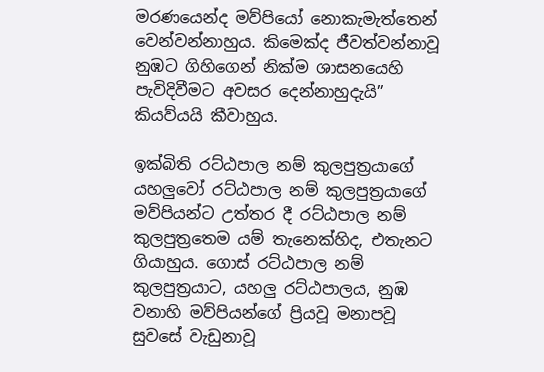මරණයෙන්ද මව්පියෝ නොකැමැත්තෙන් වෙන්වන්නාහුය. කිමෙක්ද ජීවත්වන්නාවූ නුඹට ගිහිගෙන් නික්ම ශාසනයෙහි පැවිදිවීමට අවසර දෙන්නාහුදැයි” කියව්යයි කීවාහුය.

ඉක්බිති රට්ඨපාල නම් කුලපුත්‍රයාගේ යහලුවෝ රට්ඨපාල නම් කුලපුත්‍රයාගේ මව්පියන්ට උත්තර දී රට්ඨපාල නම් කුලපුත්‍රතෙම යම් තැනෙක්හිද, එතැනට ගියාහුය. ගොස් රට්ඨපාල නම් කුලපුත්‍රයාට, යහලු රට්ඨපාලය, නුඹ වනාහි මව්පියන්ගේ ප්‍රියවූ මනාපවූ සුවසේ වැඩුනාවූ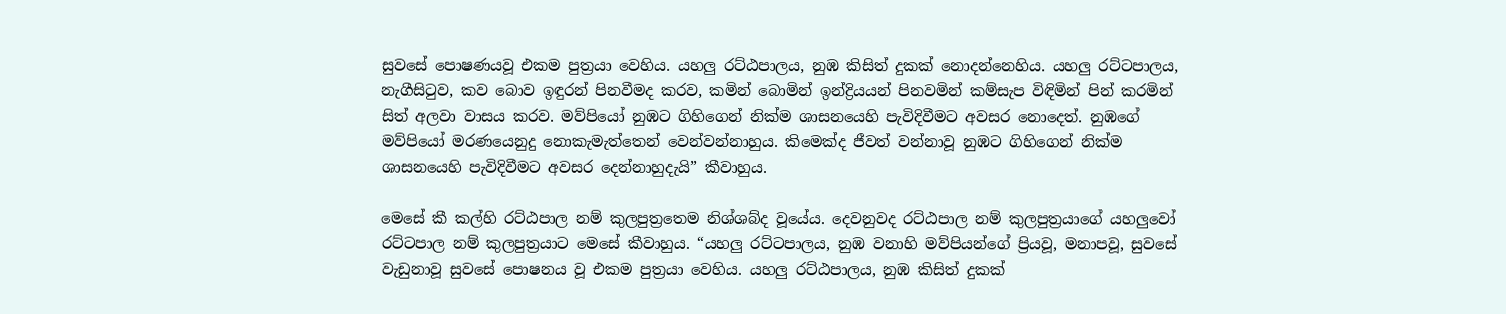සුවසේ පොෂණයවූ එකම පුත්‍රයා වෙහිය. යහලු රට්ඨපාලය, නුඹ කිසිත් දුකක් නොදන්නෙහිය. යහලු රට්ටපාලය, නැගීසිටුව, කව බොව ඉඳුරන් පිනවීමද කරව, කමින් බොමින් ඉන්ද්‍රියයන් පිනවමින් කම්සැප විඳිමින් පින් කරමින් සිත් අලවා වාසය කරව. මව්පියෝ නුඹට ගිහිගෙන් නික්ම ශාසනයෙහි පැවිදිවීමට අවසර නොදෙත්. නුඹගේ මව්පියෝ මරණයෙනුදු නොකැමැත්තෙන් වෙන්වන්නාහුය. කිමෙක්ද ජීවත් වන්නාවූ නුඹට ගිහිගෙන් නික්ම ශාසනයෙහි පැවිදිවීමට අවසර දෙන්නාහුදැයි” කීවාහුය.

මෙසේ කී කල්හි රට්ඨපාල නම් කුලපුත්‍රතෙම නිශ්ශබ්ද වූයේය. දෙවනුවද රට්ඨපාල නම් කුලපුත්‍රයාගේ යහලුවෝ රට්ටපාල නම් කුලපුත්‍රයාට මෙසේ කීවාහුය. “යහලු රට්ටපාලය, නුඹ වනාහි මව්පියන්ගේ ප්‍රියවූ, මනාපවූ, සුවසේ වැඩුනාවූ සුවසේ පොෂනය වූ එකම පුත්‍රයා වෙහිය. යහලු රට්ඨපාලය, නුඹ කිසිත් දුකක්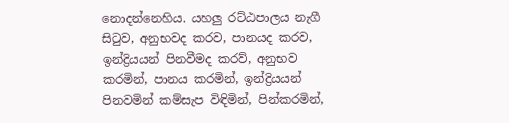නොදන්නෙහිය. යහලු රට්ඨපාලය නැගී සිටුව, අනුභවද කරව, පානයද කරව, ඉන්ද්‍රියයන් පිනවීමද කරව්, අනුභව කරමින්, පානය කරමින්, ඉන්ද්‍රියයන් පිනවමින් කම්සැප විඳිමින්, පින්කරමින්,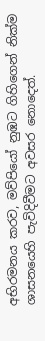අභිරමනය කරව, මව්පියෝ නුඹට ගිහිගෙන් නික්ම ශාසනයෙහි පැවිදිවීමට අවසර නොදෙත්.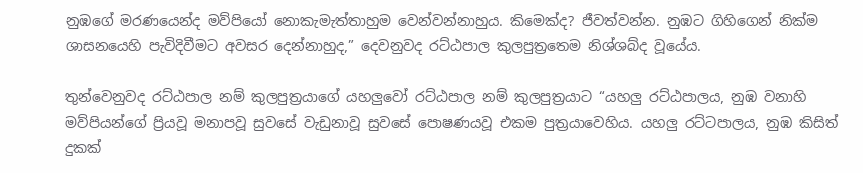නුඹගේ මරණයෙන්ද මව්පියෝ නොකැමැත්තාහුම වෙන්වන්නාහුය. කිමෙක්ද? ජීවත්වන්න. නුඹට ගිහිගෙන් නික්ම ශාසනයෙහි පැවිදිවීමට අවසර දෙන්නාහුද,” දෙවනුවද රට්ඨපාල කුලපුත්‍රතෙම නිශ්ශබ්ද වූයේය.

තුන්වෙනුවද රට්ඨපාල නම් කුලපුත්‍රයාගේ යහලුවෝ රට්ඨපාල නම් කුලපුත්‍රයාට “යහලු රට්ඨපාලය, නුඹ වනාහි මව්පියන්ගේ ප්‍රියවූ මනාපවූ සුවසේ වැඩුනාවූ සුවසේ පොෂණයවූ එකම පුත්‍රයාවෙහිය. යහලු රට්ටපාලය, නුඹ කිසිත් දුකක්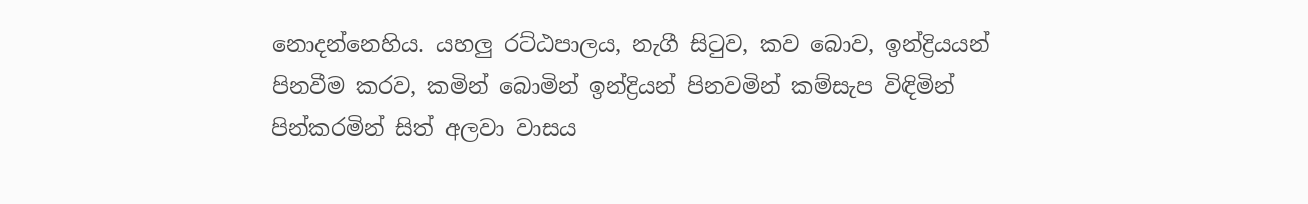නොදන්නෙහිය. යහලු රට්ඨපාලය, නැගී සිටුව, කව බොව, ඉන්ද්‍රියයන් පිනවීම කරව, කමින් බොමින් ඉන්ද්‍රියන් පිනවමින් කම්සැප විඳිමින් පින්කරමින් සිත් අලවා වාසය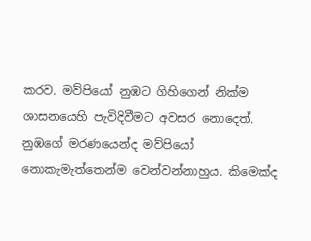කරව. මව්පියෝ නුඹට ගිහිගෙන් නික්ම ශාසනයෙහි පැවිදිවීමට අවසර නොදෙත්. නුඹගේ මරණයෙන්ද මව්පියෝ නොකැමැත්තෙන්ම වෙන්වන්නාහුය. කිමෙක්ද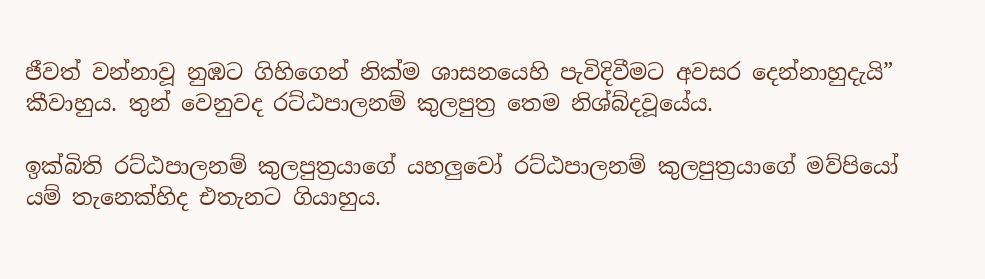ජීවත් වන්නාවූ නුඹට ගිහිගෙන් නික්ම ශාසනයෙහි පැවිදිවීමට අවසර දෙන්නාහුදැයි” කීවාහුය. තුන් වෙනුවද රට්ඨපාලනම් කුලපුත්‍ර තෙම නිශ්බ්දවූයේය.

ඉක්බිති රට්ඨපාලනම් කුලපුත්‍රයාගේ යහලුවෝ රට්ඨපාලනම් කුලපුත්‍රයාගේ මව්පියෝ යම් තැනෙක්හිද එතැනට ගියාහුය.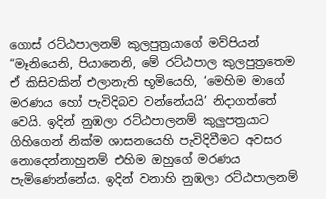ගොස් රට්ඨපාලනම් කුලපුත්‍රයාගේ මව්පියන් “මෑනියෙනි, පියානෙනි, මේ රට්ඨපාල කුලපුත්‍රතෙම ඒ කිසිවකින් එලානැති භූමියෙහි, ‘මෙහිම මාගේ මරණය හෝ පැවිදිබව වන්නේයයි’ නිදාගත්තේ වෙයි. ඉදින් නුඹලා රට්ඨපාලනම් කුලුපත්‍රයාට ගිහිගෙන් නික්ම ශාසනයෙහි පැවිදිවීමට අවසර නොදෙන්නාහුනම් එහිම ඔහුගේ මරණය පැමිණෙන්නේය. ඉදින් වනාහි නුඹලා රට්ඨපාලනම්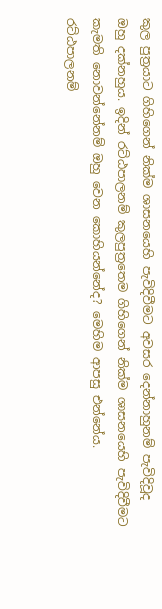කුල පුත්‍රයාට ගිහිගෙන් නික්ම ශාසනයෙහි පැවිදිවීමට අවසර දෙන්නාහුනම් පැවිදිවූද ඔහු දක්නහුය. ඉදින් රට්ඨපාලනම් කුලපුත්‍රතෙම ගිහිගෙන් නික්ම ශාසනයෙහි පැවිදිවීමට කැමති නොවන්නේනම් ඔහු වෙන කොහියන්නේද? මෙහිම ආපසු එන්නේය. රට්ඨපාලනම්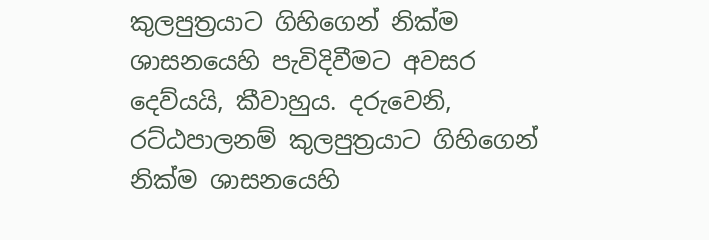කුලපුත්‍රයාට ගිහිගෙන් නික්ම ශාසනයෙහි පැවිදිවීමට අවසර දෙව්යයි, කීවාහුය. දරුවෙනි, රට්ඨපාලනම් කුලපුත්‍රයාට ගිහිගෙන් නික්ම ශාසනයෙහි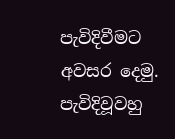පැවිදිවීමට අවසර දෙමු. පැවිදිවූවහු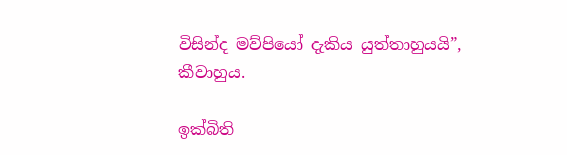විසින්ද මව්පියෝ දැකිය යුත්තාහුයයි”, කීවාහුය.

ඉක්බිති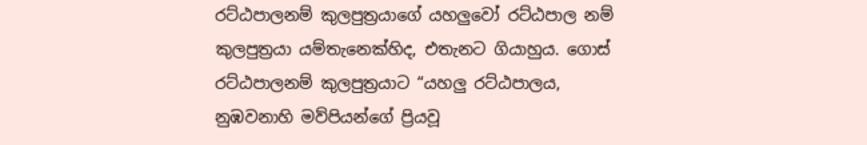රට්ඨපාලනම් කුලපුත්‍රයාගේ යහලුවෝ රට්ඨපාල නම් කුලපුත්‍රයා යම්තැනෙක්හිද, එතැනට ගියාහුය. ගොස් රට්ඨපාලනම් කුලපුත්‍රයාට “යහලු රට්ඨපාලය, නුඹවනාහි මව්පියන්ගේ ප්‍රියවූ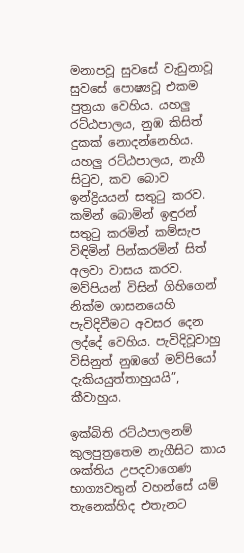මනාපවූ සුවසේ වැඩුනාවූ සුවසේ පොෂ්‍යවූ එකම පුත්‍රයා වෙහිය. යහලු රට්ඨපාලය, නුඹ කිසිත් දුකක් නොදන්නෙහිය. යහලු රට්ඨපාලය, නැගී සිටුව, කව බොව ඉන්ද්‍රියයන් සතුටු කරව. කමින් බොමින් ඉඳුරන් සතුටු කරමින් කම්සැප විඳිමින් පින්කරමින් සිත් අලවා වාසය කරව. මව්පියන් විසින් ගිහිගෙන් නික්ම ශාසනයෙහි පැවිදිවීමට අවසර දෙන ලද්දේ වෙහිය. පැවිදිවූවාහු විසිනුත් නුඹගේ මව්පියෝ දැකියයුත්තාහුයයි”, කීවාහුය.

ඉක්බිති රට්ඨපාලනම් කුලපුත්‍රතෙම නැගීසිට කාය ශක්තිය උපදවාගෙණ භාග්‍යවතුන් වහන්සේ යම් තැනෙක්හිද එතැනට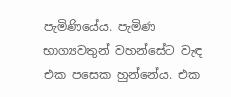පැමිණියේය. පැමිණ භාග්‍යවතුන් වහන්සේට වැඳ එක පසෙක හුන්නේය. එක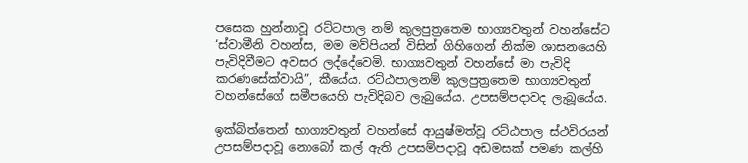පසෙක හුන්නාවූ රට්ටපාල නම් කුලපුත්‍රතෙම භාග්‍යවතුන් වහන්සේට ‘ස්වාමීනි වහන්ස, මම මව්පියන් විසින් ගිහිගෙන් නික්ම ශාසනයෙහි පැවිදිවීමට අවසර ලද්දේවෙමි. භාග්‍යවතුන් වහන්සේ මා පැවිදි කරණසේක්වායි”, කීයේය. රට්ඨපාලනම් කුලපුත්‍රතෙම භාග්‍යවතුන් වහන්සේගේ සමීපයෙහි පැවිදිබව ලැබුයේය. උපසම්පදාවද ලැබූයේය.

ඉක්බිත්තෙන් භාග්‍යවතුන් වහන්සේ ආයුෂ්මත්වූ රට්ඨපාල ස්ථවිරයන් උපසම්පදාවූ නොබෝ කල් ඇති උපසම්පදාවූ අඩමසක් පමණ කල්හි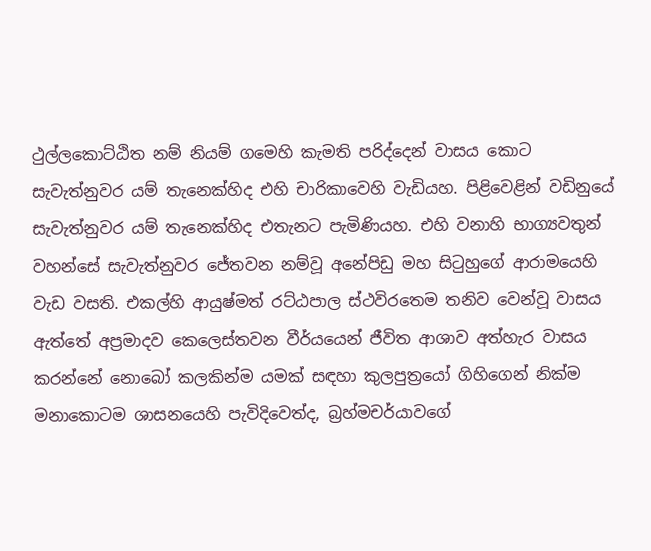ථුල්ලකොට්ඨිත නම් නියම් ගමෙහි කැමති පරිද්දෙන් වාසය කොට සැවැත්නුවර යම් තැනෙක්හිද එහි චාරිකාවෙහි වැඩියහ. පිළිවෙළින් වඩිනුයේ සැවැත්නුවර යම් තැනෙක්හිද එතැනට පැමිණියහ. එහි වනාහි භාග්‍යවතුන් වහන්සේ සැවැත්නුවර ජේතවන නම්වූ අනේපිඩු මහ සිටුහුගේ ආරාමයෙහි වැඩ වසති. එකල්හි ආයුෂ්මත් රට්ඨපාල ස්ථවිරතෙම තනිව වෙන්වූ වාසය ඇත්තේ අප්‍රමාදව කෙලෙස්තවන වීර්යයෙන් ජීවිත ආශාව අත්හැර වාසය කරන්නේ නොබෝ කලකින්ම යමක් සඳහා කුලපුත්‍රයෝ ගිහිගෙන් නික්ම මනාකොටම ශාසනයෙහි පැවිදිවෙත්ද, බ්‍රහ්මචර්යාවගේ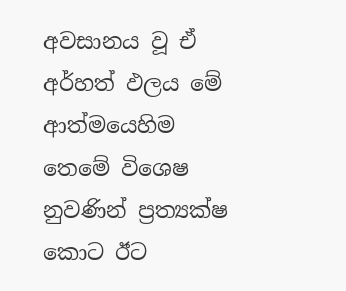අවසානය වූ ඒ අර්හත් ඵලය මේ ආත්මයෙහිම තෙමේ විශෙෂ නුවණින් ප්‍රත්‍යක්ෂ කොට ඊට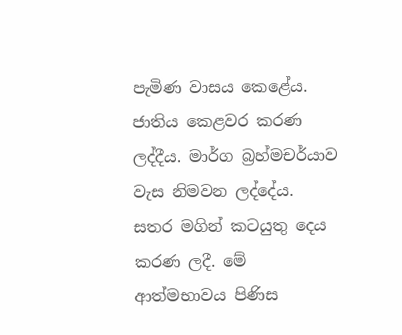පැමිණ වාසය කෙළේය. ජාතිය කෙළවර කරණ ලද්දීය. මාර්ග බ්‍රහ්මචර්යාව වැස නිමවන ලද්දේය. සතර මගින් කටයුතු දෙය කරණ ලදී. මේ ආත්මභාවය පිණිස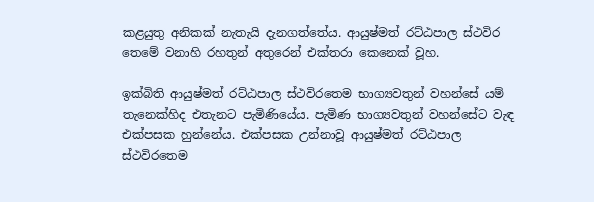කළයුතු අනිකක් නැතැයි දැනගත්තේය. ආයුෂ්මත් රට්ඨපාල ස්ථවිර තෙමේ වනාහි රහතුන් අතුරෙන් එක්තරා කෙනෙක් වූහ.

ඉක්බිති ආයුෂ්මත් රට්ඨපාල ස්ථවිරතෙම භාග්‍යවතුන් වහන්සේ යම් තැනෙක්හිද එතැනට පැමිණියේය. පැමිණ භාග්‍යවතුන් වහන්සේට වැඳ එක්පසක හුන්නේය. එක්පසක උන්නාවූ ආයුෂ්මත් රට්ඨපාල ස්ථවිරතෙම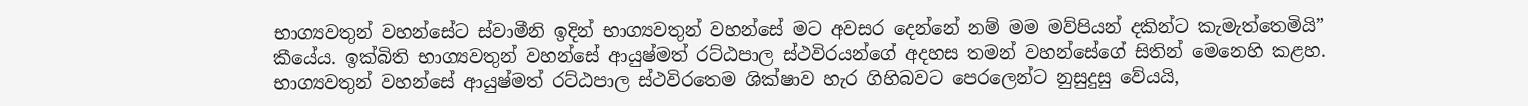භාග්‍යවතුන් වහන්සේට ස්වාමීනි ඉදින් භාග්‍යවතුන් වහන්සේ මට අවසර දෙන්නේ නම් මම මව්පියන් දකින්ට කැමැත්තෙමියි” කීයේය. ඉක්බිති භාග්‍යවතුන් වහන්සේ ආයුෂ්මත් රට්ඨපාල ස්ථවිරයන්ගේ අදහස තමන් වහන්සේගේ සිතින් මෙනෙහි කළහ. භාග්‍යවතුන් වහන්සේ ආයුෂ්මත් රට්ඨපාල ස්ථවිරතෙම ශික්ෂාව හැර ගිහිබවට පෙරලෙන්ට නුසුදුසු වේයයි,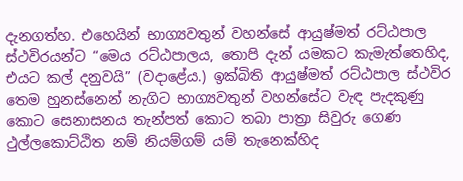දැනගත්හ. එහෙයින් භාග්‍යවතුන් වහන්සේ ආයුෂ්මත් රට්ඨපාල ස්ථවිරයන්ට “මෙය රට්ඨපාලය, තොපි දැන් යමකට කැමැත්තෙහිද, එයට කල් දනුවයි” (වදාළේය.) ඉක්බිති ආයුෂ්මත් රට්ඨපාල ස්ථවිර තෙම හුනස්නෙන් නැගිට භාග්‍යවතුන් වහන්සේට වැඳ පැදකුණු කොට සෙනාසනය තැන්පත් කොට තබා පාත්‍රා සිවුරු ගෙණ ථුල්ලකොට්ඨිත නම් නියම්ගම් යම් තැනෙක්හිද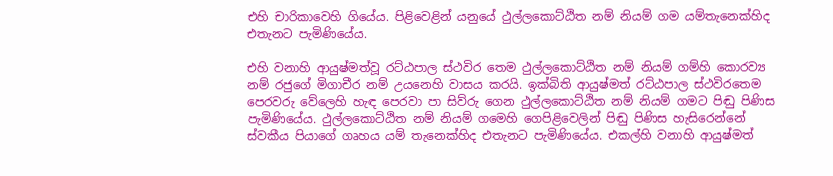එහි චාරිකාවෙහි ගියේය. පිළිවෙළින් යනුයේ ථුල්ලකොට්ඨිත නම් නියම් ගම යම්තැනෙක්හිද එතැනට පැමිණියේය.

එහි වනාහි ආයුෂ්මත්වූ රට්ඨපාල ස්ථවිර තෙම ථුල්ලකොට්ඨිත නම් නියම් ගම්හි කොරව්‍ය නම් රජුගේ මිගාචීර නම් උයනෙහි වාසය කරයි. ඉක්බිති ආයුෂ්මත් රට්ඨපාල ස්ථවිරතෙම පෙරවරු වේලෙහි හැඳ පෙරවා පා සිව්රු ගෙන ථුල්ලකොට්ඨිත නම් නියම් ගමට පිඬු පිණිස පැමිණියේය. ථුල්ලකොට්ඨිත නම් නියම් ගමෙහි ගෙපිළිවෙලින් පිඬු පිණිස හැසිරෙන්නේ ස්වකීය පියාගේ ගෘහය යම් තැනෙක්හිද එතැනට පැමිණියේය. එකල්හි වනාහි ආයුෂ්මත්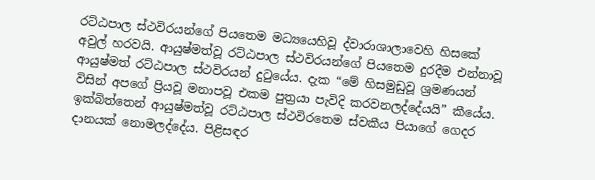රට්ඨපාල ස්ථවිරයන්ගේ පියතෙම මධ්‍යයෙහිවූ ද්වාරාශාලාවෙහි හිසකේ අවුල් හරවයි. ආයුෂ්මත්වූ රට්ඨපාල ස්ථවිරයන්ගේ පියතෙම දුරදීම එන්නාවූ ආයුෂ්මත් රට්ඨපාල ස්ථවිරයන් දුටුයේය. දැක “මේ හිසමුඩුවූ ශ්‍රමණයන් විසින් අපගේ ප්‍රියවූ මනාපවූ එකම පුත්‍රයා පැවිදි කරවනලද්දේයයි” කීයේය. ඉක්බිත්තෙන් ආයුෂ්මත්වූ රට්ඨපාල ස්ථවිරතෙම ස්වකීය පියාගේ ගෙදර දානයක් නොමලද්දේය. පිළිසඳර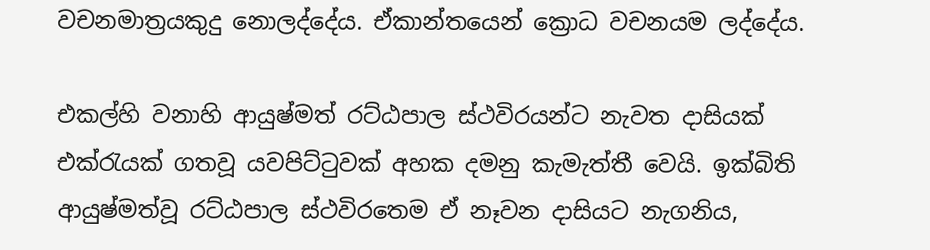වචනමාත්‍රයකුදු නොලද්දේය. ඒකාන්තයෙන් ක්‍රොධ වචනයම ලද්දේය.

එකල්හි වනාහි ආයුෂ්මත් රට්ඨපාල ස්ථවිරයන්ට නැවත දාසියක් එක්රැයක් ගතවූ යවපිට්ටුවක් අහක දමනු කැමැත්තී වෙයි. ඉක්බිති ආයුෂ්මත්වූ රට්ඨපාල ස්ථවිරතෙම ඒ නෑවන දාසියට නැගනිය,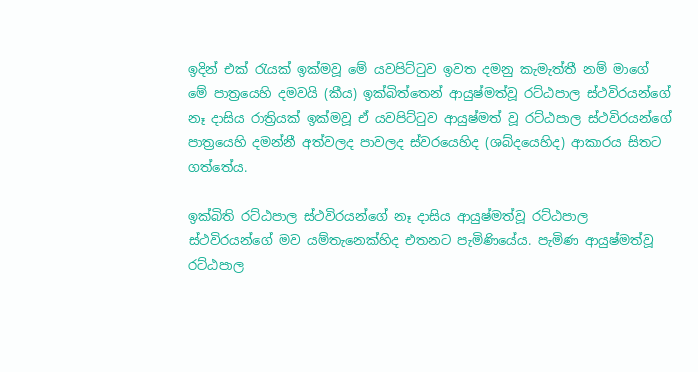ඉදින් එක් රැයක් ඉක්මවූ මේ යවපිට්ටුව ඉවත දමනු කැමැත්තී නම් මාගේ මේ පාත්‍රයෙහි දමවයි (කීය) ඉක්බිත්තෙන් ආයුෂ්මත්වූ රට්ඨපාල ස්ථවිරයන්ගේ නෑ දාසිය රාත්‍රියක් ඉක්මවූ ඒ යවපිට්ටුව ආයුෂ්මත් වූ රට්ඨපාල ස්ථවිරයන්ගේ පාත්‍රයෙහි දමන්නී අත්වලද පාවලද ස්වරයෙහිද (ශබ්දයෙහිද) ආකාරය සිතට ගත්තේය.

ඉක්බිති රට්ඨපාල ස්ථවිරයන්ගේ නෑ දාසිය ආයුෂ්මත්වූ රට්ඨපාල ස්ථවිරයන්ගේ මව යම්තැනෙක්හිද එතනට පැමිණියේය. පැමිණ ආයුෂ්මත්වූ රට්ඨපාල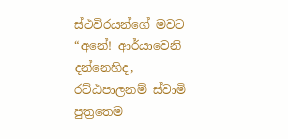ස්ථවිරයන්ගේ මවට “අනේ! ආර්යාවෙනි දන්නෙහිද, රට්ඨපාලනම් ස්වාමි පුත්‍රතෙම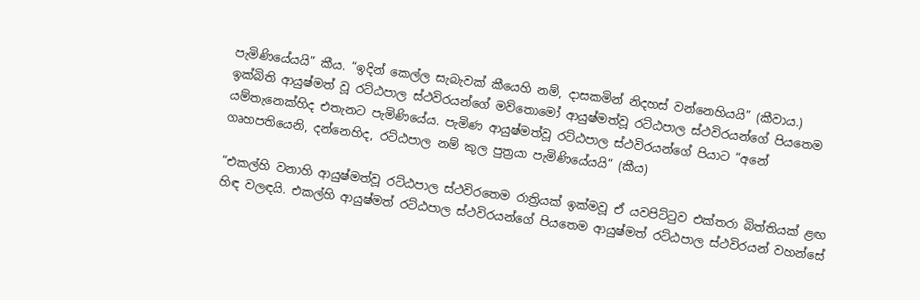පැමිණියේයයි” කීය. “ඉදින් කෙල්ල සැබැවක් කීයෙහි නම්, දාසකමින් නිදහස් වන්නෙහියයි” (කීවාය.) ඉක්බිති ආයුෂ්මත් වූ රට්ඨපාල ස්ථවිරයන්ගේ මව්තොමෝ ආයුෂ්මත්වූ රට්ඨපාල ස්ථවිරයන්ගේ පියතෙම යම්තැනෙක්හිද එතැනට පැමිණියේය. පැමිණ ආයුෂ්මත්වූ රට්ඨපාල ස්ථවිරයන්ගේ පියාට “අනේ ගෘහපතියෙනි, දන්නෙහිද, රට්ඨපාල නම් කුල පුත්‍රයා පැමිණියේයයි” (කීය)

“එකල්හි වනාහි ආයුෂ්මත්වූ රට්ඨපාල ස්ථවිරතෙම රාත්‍රියක් ඉක්මවූ ඒ යවපිට්ටුව එක්තරා බිත්තියක් ළඟ හිඳ වලඳයි. එකල්හි ආයුෂ්මත් රට්ඨපාල ස්ථවිරයන්ගේ පියතෙම ආයුෂ්මත් රට්ඨපාල ස්ථවිරයන් වහන්සේ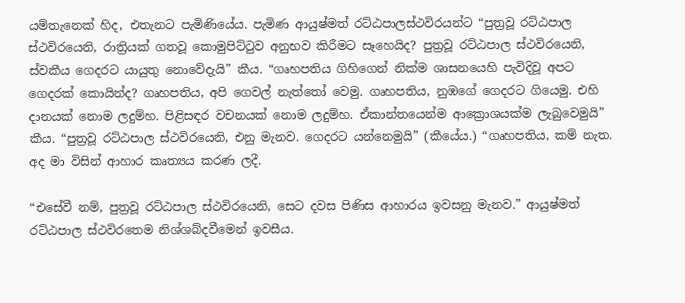යම්තැනෙක් හිද, එතැනට පැමිණියේය. පැමිණ ආයුෂ්මත් රට්ඨපාලස්ථවිරයන්ට “පුත්‍රවූ රට්ඨපාල ස්ථවිරයෙනි, රාත්‍රියක් ගතවූ කොමුපිට්ටුව අනුභව කිරීමට සෑහෙයිද? පුත්‍රවූ රට්ඨපාල ස්ථවිරයෙනි, ස්වකීය ගෙදරට යායුතු නොවේදැයි” කීය. “ගෘහපතිය ගිහිගෙන් නික්ම ශාසනයෙහි පැවිදිවූ අපට ගෙදරක් කොයින්ද? ගෘහපතිය, අපි ගෙවල් නැත්තෝ වෙමු. ගෘහපතිය, නුඹගේ ගෙදරට ගියෙමු. එහි දානයක් නොම ලදුම්හ. පිළිසඳර වචනයක් නොම ලදුම්හ. ඒකාන්තයෙන්ම ආක්‍රොශයක්ම ලැබුවෙමුයි” කීය. “පුත්‍රවූ රට්ඨපාල ස්ථවිරයෙනි, එනු මැනව. ගෙදරට යන්නෙමුයි” (කීයේය.) “ගෘහපතිය, කම් නැත. අද මා විසින් ආහාර කෘත්‍යය කරණ ලදී.

“එසේවී නම්, පුත්‍රවූ රට්ඨපාල ස්ථවිරයෙනි, සෙට දවස පිණිස ආහාරය ඉවසනු මැනව.” ආයුෂ්මත් රට්ඨපාල ස්ථවිරතෙම නිශ්ශබ්දවීමෙන් ඉවසීය.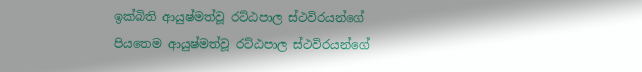ඉක්බිති ආයුෂ්මත්වූ රට්ඨපාල ස්ථවිරයන්ගේ පියතෙම ආයුෂ්මත්වූ රට්ඨපාල ස්ථවිරයන්ගේ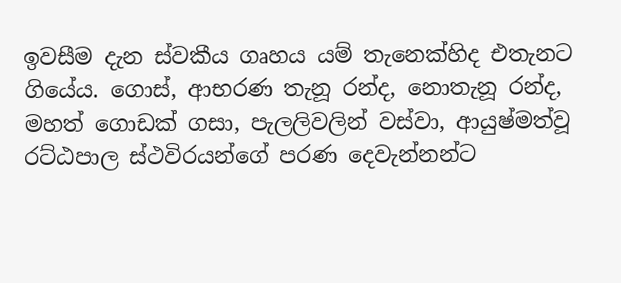ඉවසීම දැන ස්වකීය ගෘහය යම් තැනෙක්හිද එතැනට ගියේය. ගොස්, ආභරණ තැනූ රන්ද, නොතැනූ රන්ද, මහත් ගොඩක් ගසා, පැලලිවලින් වස්වා, ආයුෂ්මත්වූ රට්ඨපාල ස්ථවිරයන්ගේ පරණ දෙවැන්නන්ට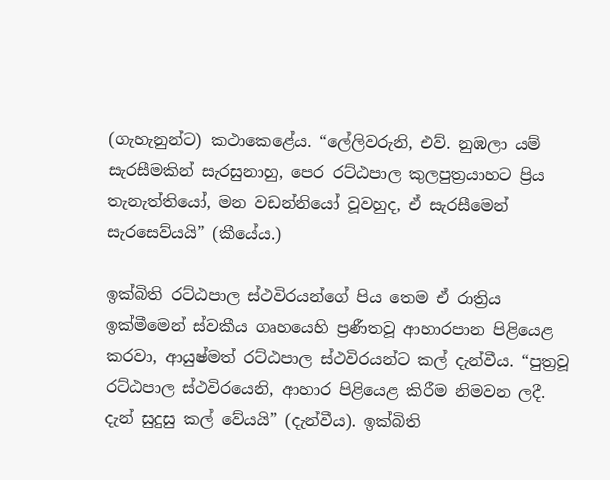(ගැහැනුන්ට) කථාකෙළේය. “ලේලිවරුනි, එව්. නුඹලා යම් සැරසීමකින් සැරසුනාහු, පෙර රට්ඨපාල කුලපුත්‍රයාහට ප්‍රිය තැනැත්තියෝ, මන වඩන්නියෝ වූවහුද, ඒ සැරසීමෙන් සැරසෙව්යයි” (කීයේය.)

ඉක්බිති රට්ඨපාල ස්ථවිරයන්ගේ පිය තෙම ඒ රාත්‍රිය ඉක්මීමෙන් ස්වකීය ගෘහයෙහි ප්‍රණීතවූ ආහාරපාන පිළියෙළ කරවා, ආයුෂ්මත් රට්ඨපාල ස්ථවිරයන්ට කල් දැන්වීය. “පුත්‍රවූ රට්ඨපාල ස්ථවිරයෙනි, ආහාර පිළියෙළ කිරීම නිමවන ලදී. දැන් සුදුසු කල් වේයයි” (දැන්වීය). ඉක්බිති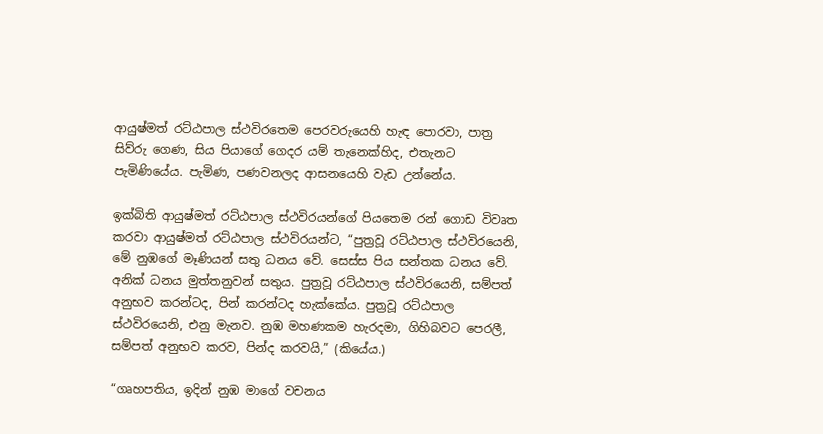ආයුෂ්මත් රට්ඨපාල ස්ථවිරතෙම පෙරවරුයෙහි හැඳ පොරවා, පාත්‍ර සිව්රු ගෙණ, සිය පියාගේ ගෙදර යම් තැනෙක්හිද, එතැනට පැමිණියේය. පැමිණ, පණවනලද ආසනයෙහි වැඩ උන්නේය.

ඉක්බිති ආයුෂ්මත් රට්ඨපාල ස්ථවිරයන්ගේ පියතෙම රන් ගොඩ විවෘත කරවා ආයුෂ්මත් රට්ඨපාල ස්ථවිරයන්ට, “පුත්‍රවූ රට්ඨපාල ස්ථවිරයෙනි, මේ නුඹගේ මෑණියන් සතු ධනය වේ. සෙස්ස පිය සන්තක ධනය වේ. අනික් ධනය මුත්තනුවන් සතුය. පුත්‍රවූ රට්ඨපාල ස්ථවිරයෙනි, සම්පත් අනුභව කරන්ටද, පින් කරන්ටද හැක්කේය. පුත්‍රවූ රට්ඨපාල ස්ථවිරයෙනි, එනු මැනව. නුඹ මහණකම හැරදමා, ගිහිබවට පෙරලී, සම්පත් අනුභව කරව, පින්ද කරවයි,” (කියේය.)

“ගෘහපතිය, ඉදින් නුඹ මාගේ වචනය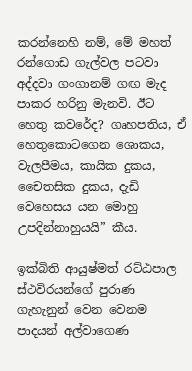කරන්නෙහි නම්, මේ මහත් රන්ගොඩ ගැල්වල පටවා අද්දවා ගංගානම් ගඟ මැද පාකර හරිනු මැනවි. ඊට හෙතු කවරේද? ගෘහපතිය, ඒ හෙතුකොටගෙන ශොකය, වැලපීමය, කායික දුකය, චෛතසික දුකය, දැඩි වෙහෙසය යන මොහු උපදින්නාහුයයි” කීය.

ඉක්බිති ආයුෂ්මත් රට්ඨපාල ස්ථවිරයන්ගේ පුරාණ ගැහැනුන් වෙන වෙනම පාදයන් අල්වාගෙණ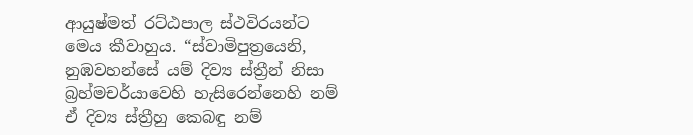ආයුෂ්මත් රට්ඨපාල ස්ථවිරයන්ට මෙය කීවාහුය. “ස්වාමිපුත්‍රයෙනි, නුඹවහන්සේ යම් දිව්‍ය ස්ත්‍රීන් නිසා බ්‍රහ්මචර්යාවෙහි හැසිරෙන්නෙහි නම් ඒ දිව්‍ය ස්ත්‍රීහු කෙබඳු නම්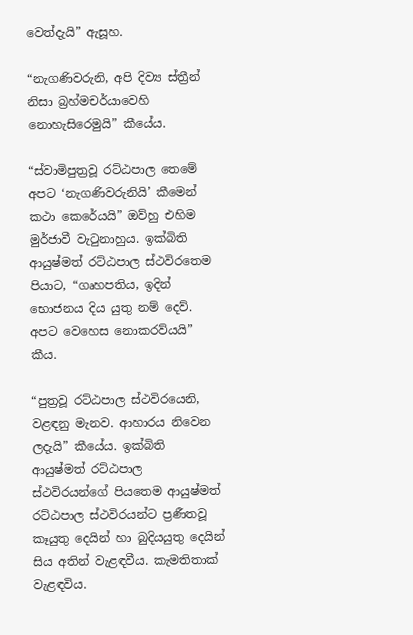වෙත්දැයි” ඇසූහ.

“නැගණිවරුනි, අපි දිව්‍ය ස්ත්‍රීන් නිසා බ්‍රහ්මචර්යාවෙහි නොහැසිරෙමුයි” කීයේය.

“ස්වාමිපුත්‍රවූ රට්ඨපාල තෙමේ අපට ‘නැගණිවරුනියි’ කීමෙන් කථා කෙරේයයි” ඔව්හු එහිම මුර්ජාවී වැටුනාහුය. ඉක්බිති ආයුෂ්මත් රට්ඨපාල ස්ථවිරතෙම පියාට, “ගෘහපතිය, ඉදින් භොජනය දිය යුතු නම් දෙව්. අපට වෙහෙස නොකරව්යයි” කීය.

“පුත්‍රවූ රට්ඨපාල ස්ථවිරයෙනි, වළඳනු මැනව. ආහාරය නිවෙන ලදැයි” කීයේය. ඉක්බිති ආයුෂ්මත් රට්ඨපාල ස්ථවිරයන්ගේ පියතෙම ආයුෂ්මත් රට්ඨපාල ස්ථවිරයන්ට ප්‍රණීතවූ කෑයුතු දෙයින් හා බුදියයුතු දෙයින් සිය අතින් වැළඳවීය. කැමතිතාක් වැළඳවිය.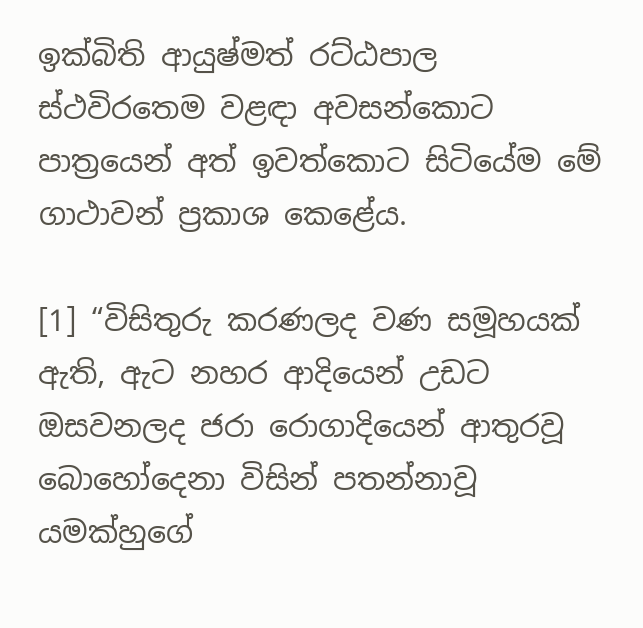ඉක්බිති ආයුෂ්මත් රට්ඨපාල ස්ථවිරතෙම වළඳා අවසන්කොට පාත්‍රයෙන් අත් ඉවත්කොට සිටියේම මේ ගාථාවන් ප්‍රකාශ කෙළේය.

[1] “විසිතුරු කරණලද වණ සමූහයක් ඇති, ඇට නහර ආදියෙන් උඩට ඔසවනලද ජරා රොගාදියෙන් ආතුරවූ බොහෝදෙනා විසින් පතන්නාවූ යමක්හුගේ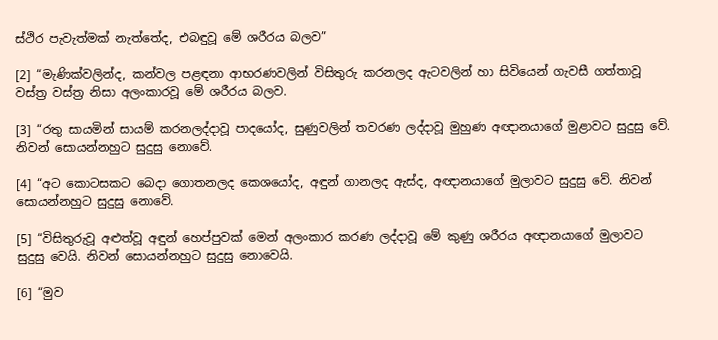ස්ථිර පැවැත්මක් නැත්තේද, එබඳුවූ මේ ශරීරය බලව”

[2] “මැණික්වලින්ද, කන්වල පළඳනා ආභරණවලින් විසිතුරු කරනලද ඇටවලින් හා සිවියෙන් ගැවසී ගත්තාවූ වස්ත්‍ර වස්ත්‍ර නිසා අලංකාරවූ මේ ශරීරය බලව.

[3] “රතු සායමින් සායම් කරනලද්දාවූ පාදයෝද, සුණුවලින් තවරණ ලද්දාවූ මුහුණ අඥානයාගේ මුළාවට සුදුසු වේ. නිවන් සොයන්නහුට සුදුසු නොවේ.

[4] “අට කොටසකට බෙදා ගොතනලද කෙශයෝද, අඳුන් ගානලද ඇස්ද, අඥානයාගේ මුලාවට සුදුසු වේ. නිවන් සොයන්නහුට සුදුසු නොවේ.

[5] “විසිතුරුවූ අළුත්වූ අඳුන් හෙප්පුවක් මෙන් අලංකාර කරණ ලද්දාවූ මේ කුණු ශරීරය අඥානයාගේ මුලාවට සුදුසු වෙයි. නිවන් සොයන්නහුට සුදුසු නොවෙයි.

[6] “මුව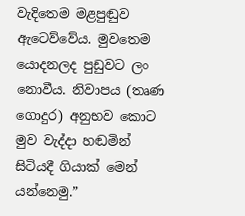වැදිතෙම මළපුඬුව ඇටෙව්වේය. මුවතෙම යොදනලද පුඩුවට ලං නොවීය. නිවාපය (තෘණ ගොදුර) අනුභව කොට මුව වැද්දා හඬමින් සිටියදී ගියාක් මෙන් යන්නෙමු.”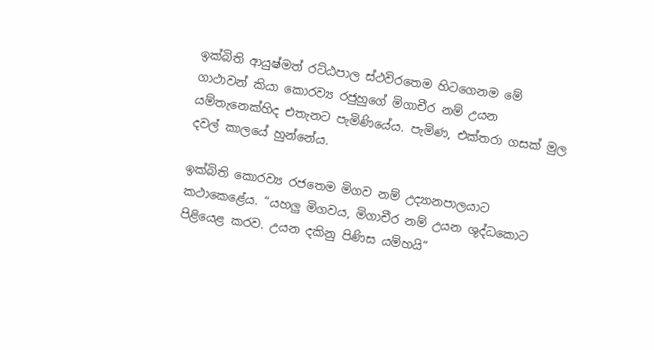ඉක්බිති ආයුෂ්මත් රට්ඨපාල ස්ථවිරතෙම හිටගෙනම මේ ගාථාවන් කියා කොරව්‍ය රජුහුගේ මිගාචීර නම් උයන යම්තැනෙක්හිද එතැනට පැමිණියේය. පැමිණ, එක්තරා ගසක් මුල දවල් කාලයේ හුන්නේය.

ඉක්බිති කොරව්‍ය රජතෙම මිගව නම් උද්‍යානපාලයාට කථාකෙළේය. “යහලු මිගවය, මිගාචීර නම් උයන ශුද්ධකොට පිළියෙළ කරව. උයන දකිනු පිණිස යම්හයි”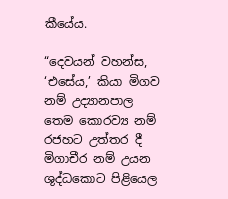කීයේය.

“දෙවයන් වහන්ස, ‘එසේය,’ කියා මිගව නම් උද්‍යානපාල තෙම කොරව්‍ය නම් රජහට උත්තර දී මිගාචීර නම් උයන ශුද්ධකොට පිළියෙල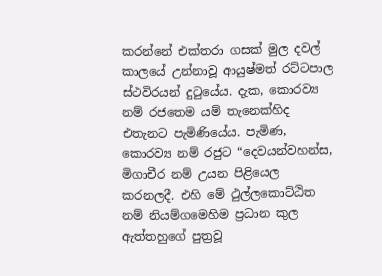කරන්නේ එක්තරා ගසක් මුල දවල් කාලයේ උන්නාවූ ආයුෂ්මත් රට්ටපාල ස්ථවිරයන් දුටුයේය. දැක, කොරව්‍ය නම් රජතෙම යම් තැනෙක්හිද එතැනට පැමිණියේය. පැමිණ, කොරව්‍ය නම් රජුට “දෙවයන්වහන්ස, මිගාචීර නම් උයන පිළියෙල කරනලදී. එහි මේ ථුල්ලකොට්ඨිත නම් නියම්ගමෙහිම ප්‍රධාන කුල ඇත්තහුගේ පුත්‍රවූ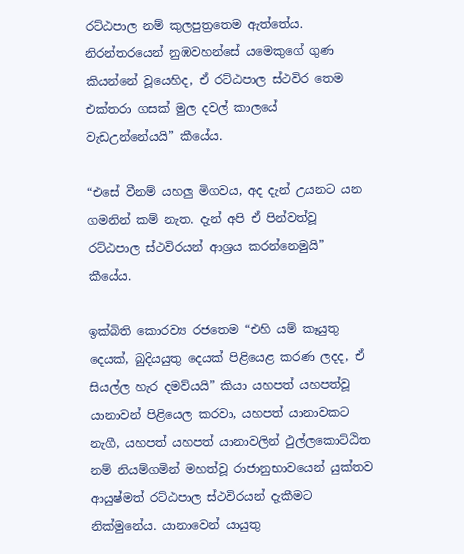රට්ඨපාල නම් කුලපුත්‍රතෙම ඇත්තේය. නිරන්තරයෙන් නුඹවහන්සේ යමෙකුගේ ගුණ කියන්නේ වූයෙහිද, ඒ රට්ඨපාල ස්ථවිර තෙම එක්තරා ගසක් මුල දවල් කාලයේ වැඩඋන්නේයයි” කීයේය.

“එසේ වීනම් යහලු මිගවය, අද දැන් උයනට යන ගමනින් කම් නැත. දැන් අපි ඒ පින්වත්වූ රට්ඨපාල ස්ථවිරයන් ආශ්‍රය කරන්නෙමුයි” කීයේය.

ඉක්බිති කොරව්‍ය රජතෙම “එහි යම් කෑයුතු දෙයක්, බුදියයුතු දෙයක් පිළියෙළ කරණ ලදද, ඒ සියල්ල හැර දමව්යයි” කියා යහපත් යහපත්වූ යානාවන් පිළියෙල කරවා, යහපත් යානාවකට නැගී, යහපත් යහපත් යානාවලින් ථුල්ලකොට්ඨිත නම් නියම්ගමින් මහත්වූ රාජානුභාවයෙන් යුක්තව ආයුෂ්මත් රට්ඨපාල ස්ථවිරයන් දැකීමට නික්මුනේය. යානාවෙන් යායුතු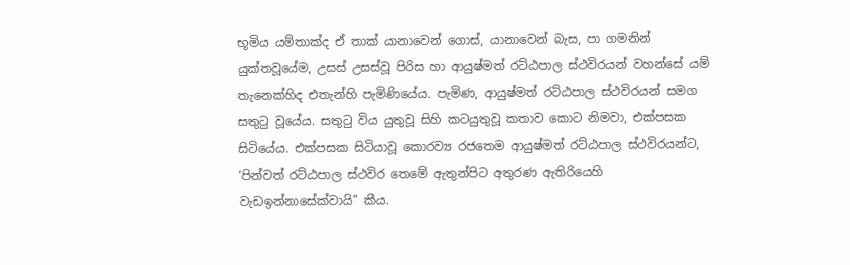භූමිය යම්තාක්ද ඒ තාක් යානාවෙන් ගොස්, යානාවෙන් බැස, පා ගමනින් යුක්තවූයේම, උසස් උසස්වූ පිරිස හා ආයුෂ්මත් රට්ඨපාල ස්ථවිරයන් වහන්සේ යම් තැනෙක්හිද එතැන්හි පැමිණියේය. පැමිණ, ආයුෂ්මත් රට්ඨපාල ස්ථවිරයන් සමග සතුටු වූයේය. සතුටු විය යුතුවූ සිහි කටයුතුවූ කතාව කොට නිමවා, එක්පසක සිටියේය. එක්පසක සිටියාවූ කොරව්‍ය රජතෙම ආයුෂ්මත් රට්ඨපාල ස්ථවිරයන්ට, ‘පින්වත් රට්ඨපාල ස්ථවිර තෙමේ ඇතුන්පිට අතුරණ ඇතිරියෙහි වැඩඉන්නාසේක්වායි” කීය.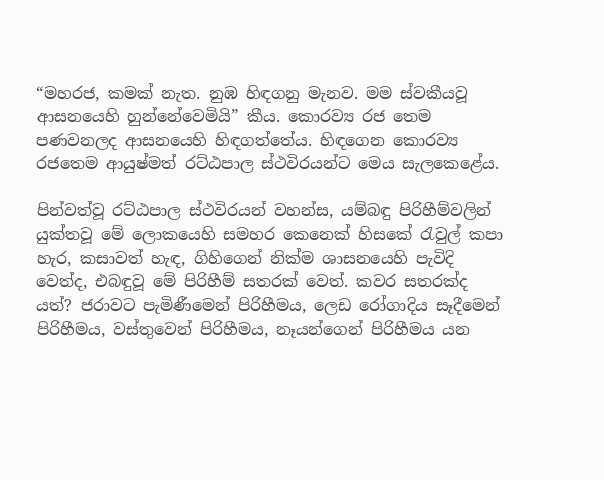“මහරජ, කමක් නැත. නුඹ හිඳගනු මැනව. මම ස්වකීයවූ ආසනයෙහි හුන්නේවෙමියි” කීය. කොරව්‍ය රජ තෙම පණවනලද ආසනයෙහි හිඳගත්තේය. හිඳගෙන කොරව්‍ය රජතෙම ආයුෂ්මත් රට්ඨපාල ස්ථවිරයන්ට මෙය සැලකෙළේය.

පින්වත්වූ රට්ඨපාල ස්ථවිරයන් වහන්ස, යම්බඳු පිරිහීම්වලින් යුක්තවූ මේ ලොකයෙහි සමහර කෙනෙක් හිසකේ රැවුල් කපා හැර, කසාවත් හැඳ, ගිහිගෙන් නික්ම ශාසනයෙහි පැවිදි වෙත්ද, එබඳුවූ මේ පිරිහීම් සතරක් වෙත්. කවර සතරක්ද යත්? ජරාවට පැමිණීමෙන් පිරිහීමය, ලෙඩ රෝගාදිය සෑදීමෙන් පිරිහීමය, වස්තුවෙන් පිරිහීමය, නෑයන්ගෙන් පිරිහීමය යන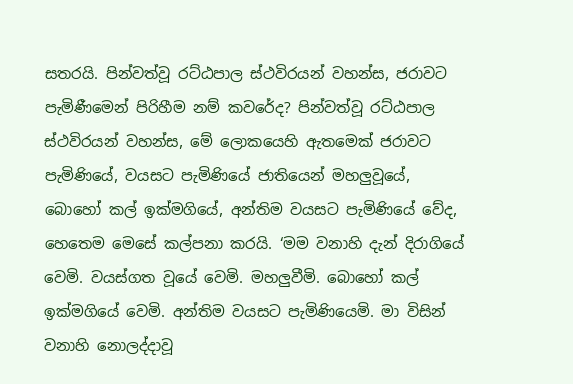සතරයි. පින්වත්වූ රට්ඨපාල ස්ථවිරයන් වහන්ස, ජරාවට පැමිණීමෙන් පිරිහීම නම් කවරේද? පින්වත්වූ රට්ඨපාල ස්ථවිරයන් වහන්ස, මේ ලොකයෙහි ඇතමෙක් ජරාවට පැමිණියේ, වයසට පැමිණියේ ජාතියෙන් මහලුවූයේ, බොහෝ කල් ඉක්මගියේ, අන්තිම වයසට පැමිණියේ වේද, හෙතෙම මෙසේ කල්පනා කරයි. ‘මම වනාහි දැන් දිරාගියේ වෙමි. වයස්ගත වූයේ වෙමි. මහලුවීමි. බොහෝ කල් ඉක්මගියේ වෙමි. අන්තිම වයසට පැමිණියෙමි. මා විසින් වනාහි නොලද්දාවූ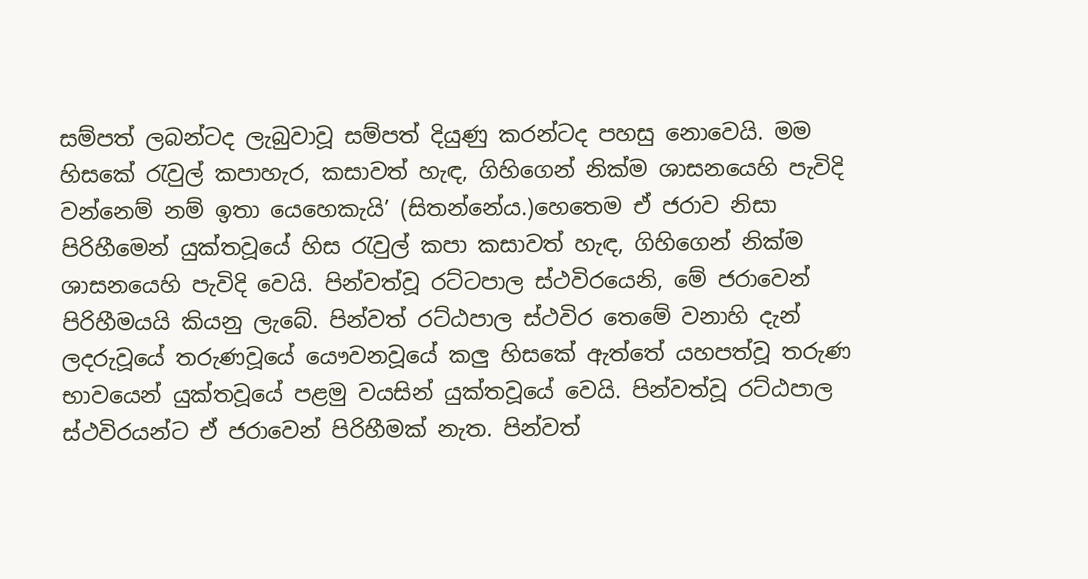සම්පත් ලබන්ටද ලැබුවාවූ සම්පත් දියුණු කරන්ටද පහසු නොවෙයි. මම හිසකේ රැවුල් කපාහැර, කසාවත් හැඳ, ගිහිගෙන් නික්ම ශාසනයෙහි පැවිදි වන්නෙම් නම් ඉතා යෙහෙකැයි’ (සිතන්නේය.)හෙතෙම ඒ ජරාව නිසා පිරිහීමෙන් යුක්තවූයේ හිස රැවුල් කපා කසාවත් හැඳ, ගිහිගෙන් නික්ම ශාසනයෙහි පැවිදි වෙයි. පින්වත්වූ රට්ටපාල ස්ථවිරයෙනි, මේ ජරාවෙන් පිරිහීමයයි කියනු ලැබේ. පින්වත් රට්ඨපාල ස්ථවිර තෙමේ වනාහි දැන් ලදරුවූයේ තරුණවූයේ යෞවනවූයේ කලු හිසකේ ඇත්තේ යහපත්වූ තරුණ භාවයෙන් යුක්තවූයේ පළමු වයසින් යුක්තවූයේ වෙයි. පින්වත්වූ රට්ඨපාල ස්ථවිරයන්ට ඒ ජරාවෙන් පිරිහීමක් නැත. පින්වත්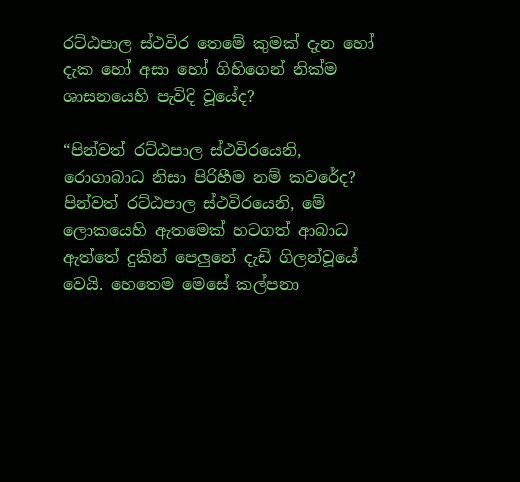රට්ඨපාල ස්ථවිර තෙමේ කුමක් දැන හෝ දැක හෝ අසා හෝ ගිහිගෙන් නික්ම ශාසනයෙහි පැවිදි වූයේද?

“පින්වත් රට්ඨපාල ස්ථවිරයෙනි, රොගාබාධ නිසා පිරිහීම නම් කවරේද? පින්වත් රට්ඨපාල ස්ථවිරයෙනි, මේ ලොකයෙහි ඇතමෙක් හටගත් ආබාධ ඇත්තේ දුකින් පෙලුනේ දැඩි ගිලන්වූයේ වෙයි. හෙතෙම මෙසේ කල්පනා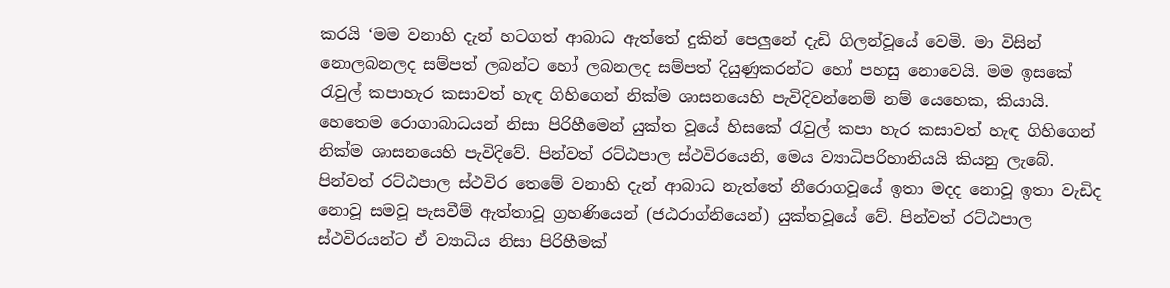කරයි ‘මම වනාහි දැන් හටගත් ආබාධ ඇත්තේ දුකින් පෙලුනේ දැඩි ගිලන්වූයේ වෙමි. මා විසින් නොලබනලද සම්පත් ලබන්ට හෝ ලබනලද සම්පත් දියුණුකරන්ට හෝ පහසු නොවෙයි. මම ඉසකේ රැවුල් කපාහැර කසාවත් හැඳ ගිහිගෙන් නික්ම ශාසනයෙහි පැවිදිවන්නෙම් නම් යෙහෙක, කියායි. හෙතෙම රොගාබාධයන් නිසා පිරිහීමෙන් යුක්ත වූයේ හිසකේ රැවුල් කපා හැර කසාවත් හැඳ ගිහිගෙන් නික්ම ශාසනයෙහි පැවිදිවේ. පින්වත් රට්ඨපාල ස්ථවිරයෙනි, මෙය ව්‍යාධිපරිහානියයි කියනු ලැබේ. පින්වත් රට්ඨපාල ස්ථවිර තෙමේ වනාහි දැන් ආබාධ නැත්තේ නීරොගවූයේ ඉතා මදද නොවූ ඉතා වැඩිද නොවූ සමවූ පැසවීම් ඇත්තාවූ ග්‍රහණියෙන් (ජඨරාග්නියෙන්) යුක්තවූයේ වේ. පින්වත් රට්ඨපාල ස්ථවිරයන්ට ඒ ව්‍යාධිය නිසා පිරිහීමක්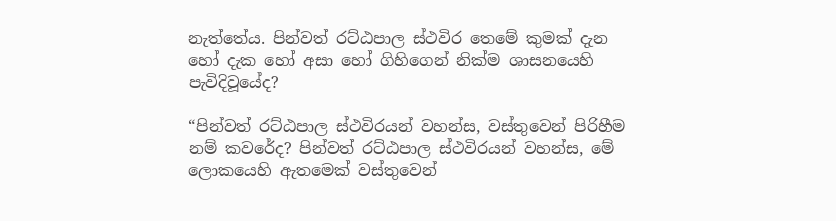නැත්තේය. පින්වත් රට්ඨපාල ස්ථවිර තෙමේ කුමක් දැන හෝ දැක හෝ අසා හෝ ගිහිගෙන් නික්ම ශාසනයෙහි පැවිදිවූයේද?

“පින්වත් රට්ඨපාල ස්ථවිරයන් වහන්ස, වස්තුවෙන් පිරිහීම නම් කවරේද? පින්වත් රට්ඨපාල ස්ථවිරයන් වහන්ස, මේ ලොකයෙහි ඇතමෙක් වස්තුවෙන්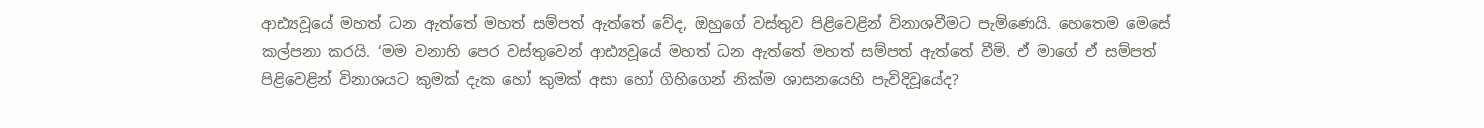ආඪ්‍යවූයේ මහත් ධන ඇත්තේ මහත් සම්පත් ඇත්තේ වේද, ඔහුගේ වස්තුව පිළිවෙළින් විනාශවීමට පැමිණෙයි. හෙතෙම මෙසේ කල්පනා කරයි. ‘මම වනාහි පෙර වස්තුවෙන් ආඪ්‍යවූයේ මහත් ධන ඇත්තේ මහත් සම්පත් ඇත්තේ වීමි. ඒ මාගේ ඒ සම්පත් පිළිවෙළින් විනාශයට කුමක් දැක හෝ කුමක් අසා හෝ ගිහිගෙන් නික්ම ශාසනයෙහි පැවිදිවූයේද?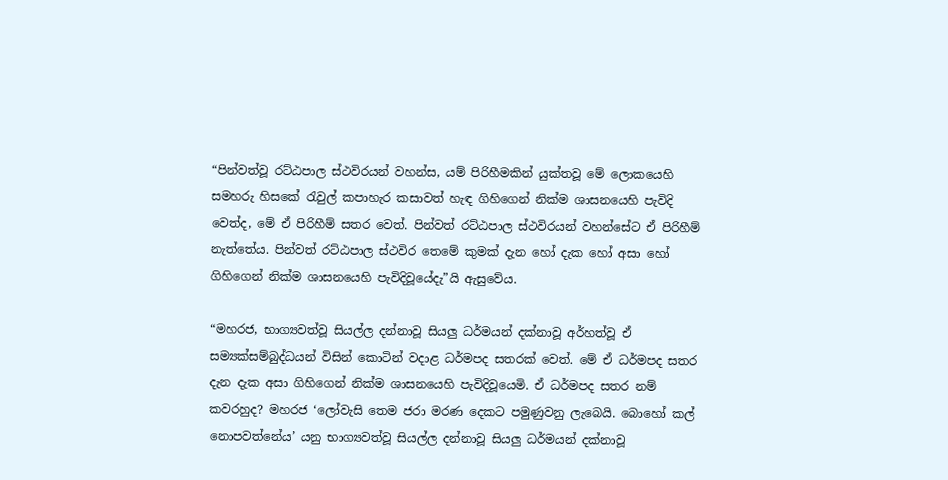“පින්වත්වූ රට්ඨපාල ස්ථවිරයන් වහන්ස, යම් පිරිහීමකින් යුක්තවූ මේ ලොකයෙහි සමහරු හිසකේ රැවුල් කපාහැර කසාවත් හැඳ ගිහිගෙන් නික්ම ශාසනයෙහි පැවිදි වෙත්ද, මේ ඒ පිරිහීම් සතර වෙත්. පින්වත් රට්ඨපාල ස්ථවිරයන් වහන්සේට ඒ පිරිහීම් නැත්තේය. පින්වත් රට්ඨපාල ස්ථවිර තෙමේ කුමක් දැන හෝ දැක හෝ අසා හෝ ගිහිගෙන් නික්ම ශාසනයෙහි පැවිදිවූයේදැ”යි ඇසුවේය.

“මහරජ, භාග්‍යවත්වූ සියල්ල දන්නාවූ සියලු ධර්මයන් දක්නාවූ අර්හත්වූ ඒ සම්‍යක්සම්බුද්ධයන් විසින් කොටින් වදාළ ධර්මපද සතරක් වෙත්. මේ ඒ ධර්මපද සතර දැන දැක අසා ගිහිගෙන් නික්ම ශාසනයෙහි පැවිදිවූයෙමි. ඒ ධර්මපද සතර නම් කවරහුද? මහරජ ‘ලෝවැසි තෙම ජරා මරණ දෙකට පමුණුවනු ලැබෙයි. බොහෝ කල් නොපවත්නේය’ යනු භාග්‍යවත්වූ සියල්ල දන්නාවූ සියලු ධර්මයන් දක්නාවූ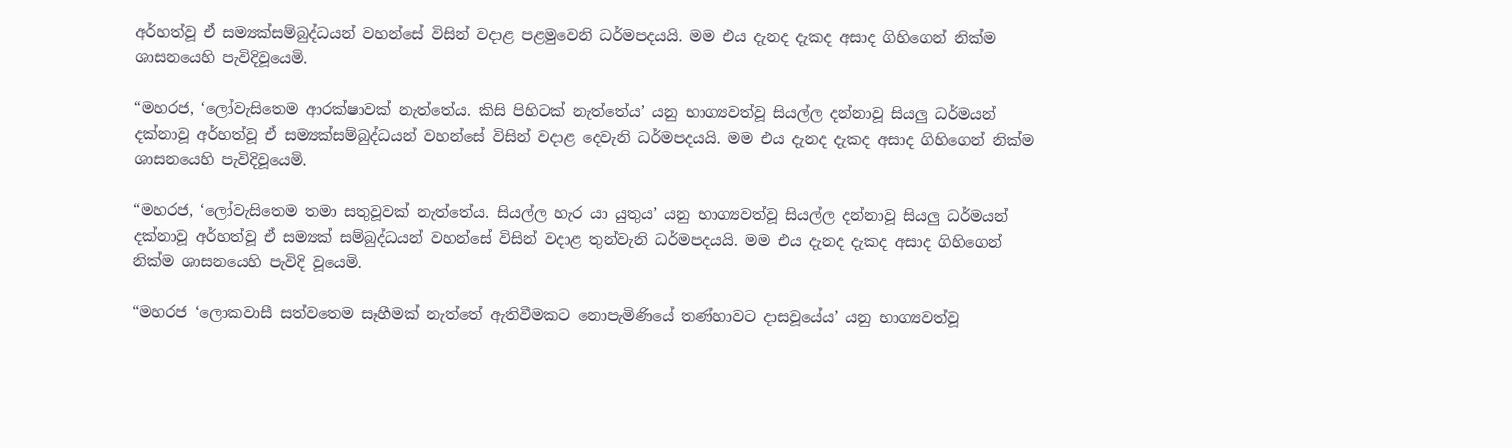අර්හත්වූ ඒ සම්‍යක්සම්බුද්ධයන් වහන්සේ විසින් වදාළ පළමුවෙනි ධර්මපදයයි. මම එය දැනද දැකද අසාද ගිහිගෙන් නික්ම ශාසනයෙහි පැවිදිවූයෙමි.

“මහරජ, ‘ලෝවැසිතෙම ආරක්ෂාවක් නැත්තේය. කිසි පිහිටක් නැත්තේය’ යනු භාග්‍යවත්වූ සියල්ල දන්නාවූ සියලු ධර්මයන් දක්නාවූ අර්හත්වූ ඒ සම්‍යක්සම්බුද්ධයන් වහන්සේ විසින් වදාළ දෙවැනි ධර්මපදයයි. මම එය දැනද දැකද අසාද ගිහිගෙන් නික්ම ශාසනයෙහි පැවිදිවූයෙමි.

“මහරජ, ‘ලෝවැසිතෙම තමා සතුවූවක් නැත්තේය. සියල්ල හැර යා යුතුය’ යනු භාග්‍යවත්වූ සියල්ල දන්නාවූ සියලු ධර්මයන් දක්නාවූ අර්හත්වූ ඒ සම්‍යක් සම්බුද්ධයන් වහන්සේ විසින් වදාළ තුන්වැනි ධර්මපදයයි. මම එය දැනද දැකද අසාද ගිහිගෙන් නික්ම ශාසනයෙහි පැවිදි වූයෙමි.

“මහරජ ‘ලොකවාසී සත්වතෙම සෑහීමක් නැත්තේ ඇතිවීමකට නොපැමිණියේ තණ්හාවට දාසවූයේය’ යනු භාග්‍යවත්වූ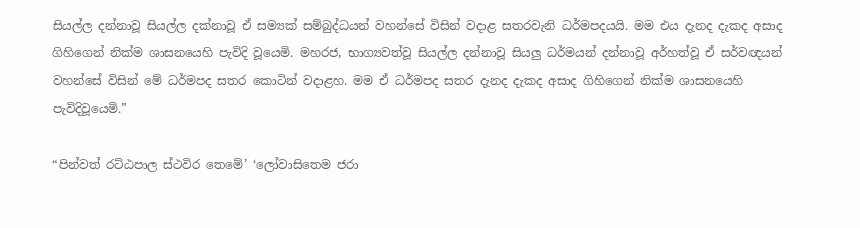සියල්ල දන්නාවූ සියල්ල දක්නාවූ ඒ සම්‍යක් සම්බුද්ධයන් වහන්සේ විසින් වදාළ සතරවැනි ධර්මපදයයි. මම එය දැනද දැකද අසාද ගිහිගෙන් නික්ම ශාසනයෙහි පැවිදි වූයෙමි. මහරජ, භාග්‍යවත්වූ සියල්ල දන්නාවූ සියලු ධර්මයන් දන්නාවූ අර්හත්වූ ඒ සර්වඥයන් වහන්සේ විසින් මේ ධර්මපද සතර කොටින් වදාළහ. මම ඒ ධර්මපද සතර දැනද දැකද අසාද ගිහිගෙන් නික්ම ශාසනයෙහි පැවිදිවූයෙමි.”

“පින්වත් රට්ඨපාල ස්ථවිර තෙමේ’ ‘ලෝවාසිතෙම ජරා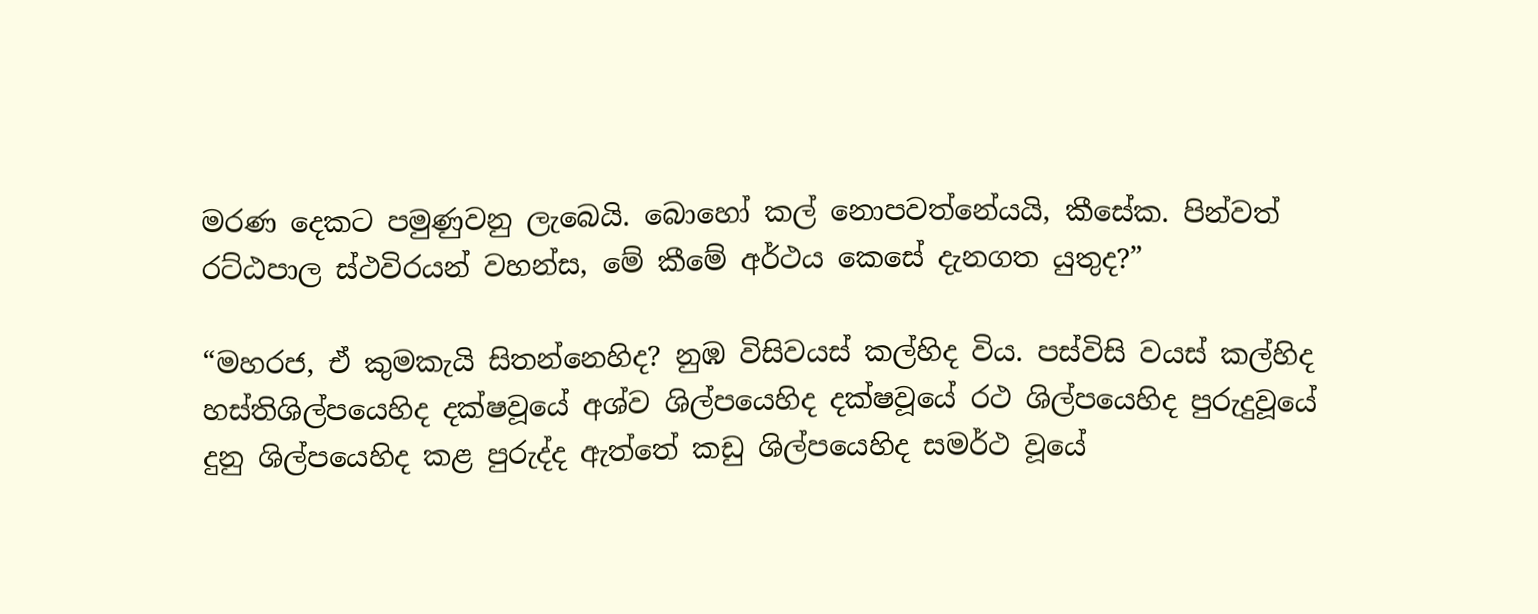මරණ දෙකට පමුණුවනු ලැබෙයි. බොහෝ කල් නොපවත්නේයයි, කීසේක. පින්වත් රට්ඨපාල ස්ථවිරයන් වහන්ස, මේ කීමේ අර්ථය කෙසේ දැනගත යුතුද?”

“මහරජ, ඒ කුමකැයි සිතන්නෙහිද? නුඹ විසිවයස් කල්හිද විය. පස්විසි වයස් කල්හිද හස්තිශිල්පයෙහිද දක්ෂවූයේ අශ්ව ශිල්පයෙහිද දක්ෂවූයේ රථ ශිල්පයෙහිද පුරුදුවූයේ දුනු ශිල්පයෙහිද කළ පුරුද්ද ඇත්තේ කඩු ශිල්පයෙහිද සමර්ථ වූයේ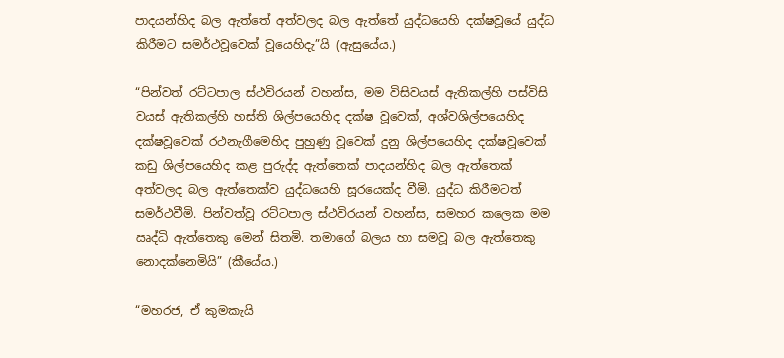පාදයන්හිද බල ඇත්තේ අත්වලද බල ඇත්තේ යුද්ධයෙහි දක්ෂවූයේ යුද්ධ කිරීමට සමර්ථවූවෙක් වූයෙහිදැ”යි (ඇසුයේය.)

“පින්වත් රට්ටපාල ස්ථවිරයන් වහන්ස, මම විසිවයස් ඇතිකල්හි පස්විසි වයස් ඇතිකල්හි හස්ති ශිල්පයෙහිද දක්ෂ වූවෙක්, අශ්වශිල්පයෙහිද දක්ෂවූවෙක් රථනැගීමෙහිද පුහුණු වූවෙක් දුනු ශිල්පයෙහිද දක්ෂවූවෙක් කඩු ශිල්පයෙහිද කළ පුරුද්ද ඇත්තෙක් පාදයන්හිද බල ඇත්තෙක් අත්වලද බල ඇත්තෙක්ව යුද්ධයෙහි සූරයෙක්ද වීමි. යුද්ධ කිරීමටත් සමර්ථවීමි. පින්වත්වූ රට්ටපාල ස්ථවිරයන් වහන්ස, සමහර කලෙක මම ඍද්ධි ඇත්තෙකු මෙන් සිතමි. තමාගේ බලය හා සමවූ බල ඇත්තෙකු නොදක්නෙමියි” (කීයේය.)

“මහරජ, ඒ කුමකැයි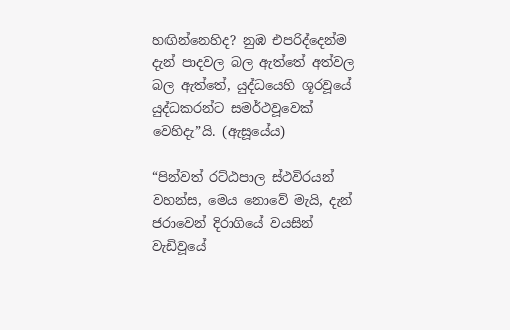හඟින්නෙහිද? නුඹ එපරිද්දෙන්ම දැන් පාදවල බල ඇත්තේ අත්වල බල ඇත්තේ, යුද්ධයෙහි ශූරවූයේ යුද්ධකරන්ට සමර්ථවූවෙක් වෙහිදැ”යි. (ඇසූයේය)

“පින්වත් රට්ඨපාල ස්ථවිරයන් වහන්ස, මෙය නොවේ මැයි, දැන් ජරාවෙන් දිරාගියේ වයසින් වැඩිවූයේ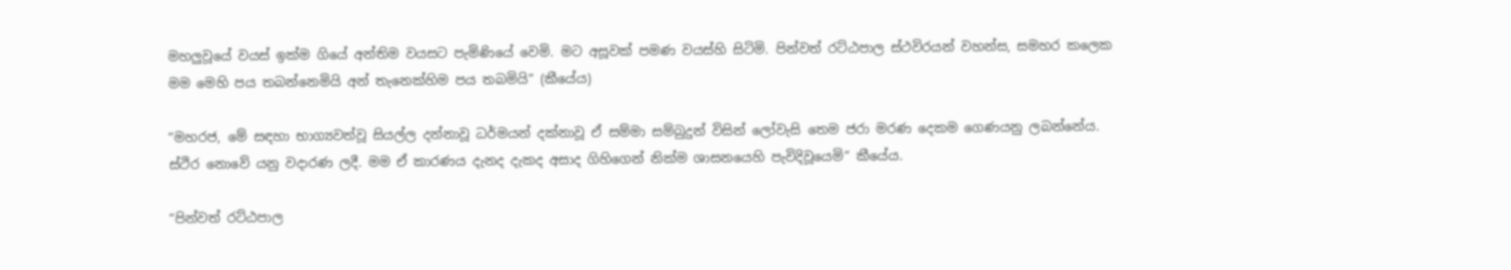මහලුවූයේ වයස් ඉක්ම ගියේ අන්තිම වයසට පැමිණියේ වෙමි. මට අසූවක් පමණ වයස්හි සිටිමි. පින්වත් රට්ඨපාල ස්ථවිරයන් වහන්ස, සමහර කලෙක මම මෙහි පය තබන්නෙමියි අන් තැනෙක්හිම පය තබමියි” (කීයේය)

“මහරජ, මේ සඳහා භාග්‍යවත්වූ සියල්ල දන්නාවූ ධර්මයන් දක්නාවූ ඒ සම්මා සම්බුදුන් විසින් ලෝවැසි තෙම ජරා මරණ දෙකම ගෙණයනු ලබන්නේය. ස්ථිර නොවේ යනු වදාරණ ලදී. මම ඒ කාරණය දැනද දැකද අසාද ගිහිගෙන් නික්ම ශාසනයෙහි පැවිදිවූයෙමි” කීයේය.

“පින්වත් රට්ඨපාල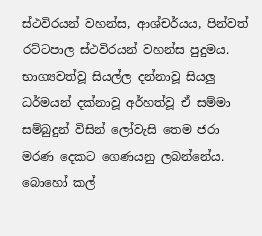ස්ථවිරයන් වහන්ස, ආශ්චර්යය, පින්වත් රට්ටපාල ස්ථවිරයන් වහන්ස පුදුමය. භාග්‍යවත්වූ සියල්ල දන්නාවූ සියලු ධර්මයන් දක්නාවූ අර්හත්වූ ඒ සම්මා සම්බුදුන් විසින් ලෝවැසි තෙම ජරා මරණ දෙකට ගෙණයනු ලබන්නේය. බොහෝ කල්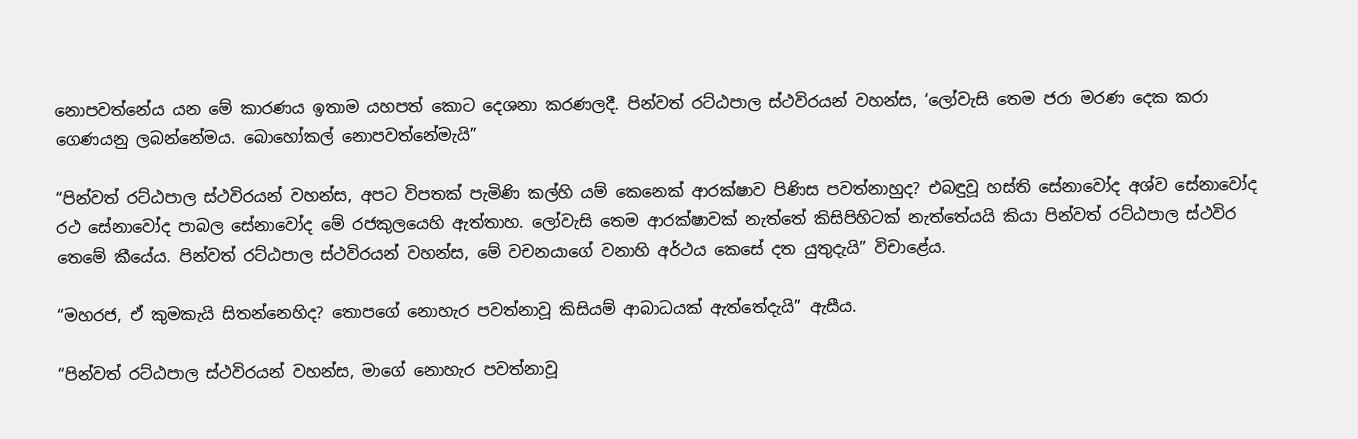නොපවත්නේය යන මේ කාරණය ඉතාම යහපත් කොට දෙශනා කරණලදී. පින්වත් රට්ඨපාල ස්ථවිරයන් වහන්ස, ‘ලෝවැසි තෙම ජරා මරණ දෙක කරා ගෙණයනු ලබන්නේමය. බොහෝකල් නොපවත්නේමැයි”

“පින්වත් රට්ඨපාල ස්ථවිරයන් වහන්ස, අපට විපතක් පැමිණි කල්හි යම් කෙනෙක් ආරක්ෂාව පිණිස පවත්නාහුද? එබඳුවූ හස්ති සේනාවෝද අශ්ව සේනාවෝද රථ සේනාවෝද පාබල සේනාවෝද මේ රජකුලයෙහි ඇත්තාහ. ලෝවැසි තෙම ආරක්ෂාවක් නැත්තේ කිසිපිහිටක් නැත්තේයයි කියා පින්වත් රට්ඨපාල ස්ථවිර තෙමේ කීයේය. පින්වත් රට්ඨපාල ස්ථවිරයන් වහන්ස, මේ වචනයාගේ වනාහි අර්ථය කෙසේ දත යුතුදැයි” විචාළේය.

“මහරජ, ඒ කුමකැයි සිතන්නෙහිද? තොපගේ නොහැර පවත්නාවූ කිසියම් ආබාධයක් ඇත්තේදැයි” ඇසීය.

“පින්වත් රට්ඨපාල ස්ථවිරයන් වහන්ස, මාගේ නොහැර පවත්නාවූ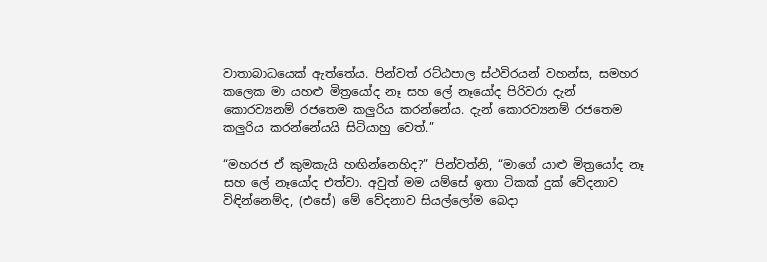වාතාබාධයෙක් ඇත්තේය. පින්වත් රට්ඨපාල ස්ථවිරයන් වහන්ස, සමහර කලෙක මා යහළු මිත්‍රයෝද නෑ සහ ලේ නෑයෝද පිරිවරා දැන් කොරව්‍යනම් රජතෙම කලුරිය කරන්නේය. දැන් කොරව්‍යනම් රජතෙම කලුරිය කරන්නේයයි සිටියාහු වෙත්.”

“මහරජ ඒ කුමකැයි හඟින්නෙහිද?” පින්වත්නි, “මාගේ යාළු මිත්‍රයෝද නෑ සහ ලේ නෑයෝද එත්වා. අවුත් මම යම්සේ ඉතා ටිකක් දුක් වේදනාව විඳින්නෙම්ද, (එසේ) මේ වේදනාව සියල්ලෝම බෙදා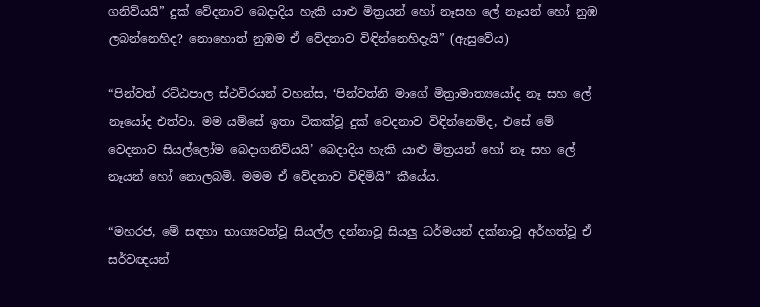ගනිව්යයි” දුක් වේදනාව බෙදාදිය හැකි යාළු මිත්‍රයන් හෝ නෑසහ ලේ නෑයන් හෝ නුඹ ලබන්නෙහිද? නොහොත් නුඹම ඒ වේදනාව විඳින්නෙහිදැයි” (ඇසුවේය)

“පින්වත් රට්ඨපාල ස්ථවිරයන් වහන්ස, ‘පින්වත්නි මාගේ මිත්‍රාමාත්‍යයෝද නෑ සහ ලේ නෑයෝද එත්වා. මම යම්සේ ඉතා ටිකක්වූ දුක් වෙදනාව විඳින්නෙම්ද, එසේ මේ වෙදනාව සියල්ලෝම බෙදාගනිව්යයි’ බෙදාදිය හැකි යාළු මිත්‍රයන් හෝ නෑ සහ ලේ නෑයන් හෝ නොලබමි. මමම ඒ වේදනාව විඳිමියි” කීයේය.

“මහරජ, මේ සඳහා භාග්‍යවත්වූ සියල්ල දන්නාවූ සියලු ධර්මයන් දක්නාවූ අර්හත්වූ ඒ සර්වඥයන්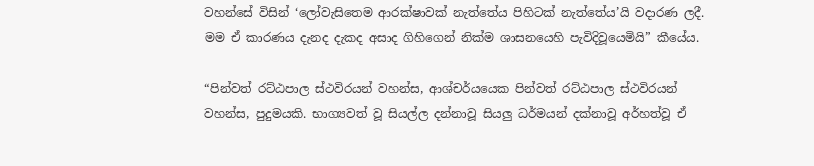වහන්සේ විසින් ‘ලෝවැසිතෙම ආරක්ෂාවක් නැත්තේය පිහිටක් නැත්තේය’යි වදාරණ ලදී. මම ඒ කාරණය දැනද දැකද අසාද ගිහිගෙන් නික්ම ශාසනයෙහි පැවිදිවූයෙමියි” කීයේය.

“පින්වත් රට්ඨපාල ස්ථවිරයන් වහන්ස, ආශ්චර්යයෙක පින්වත් රට්ඨපාල ස්ථවිරයන් වහන්ස, පුදුමයකි. භාග්‍යවත් වූ සියල්ල දන්නාවූ සියලු ධර්මයන් දක්නාවූ අර්හත්වූ ඒ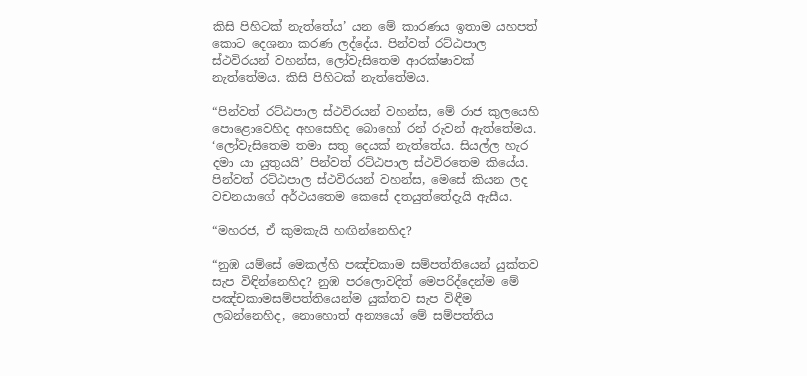කිසි පිහිටක් නැත්තේය’ යන මේ කාරණය ඉතාම යහපත් කොට දෙශනා කරණ ලද්දේය. පින්වත් රට්ඨපාල ස්ථවිරයන් වහන්ස, ලෝවැසිතෙම ආරක්ෂාවක් නැත්තේමය. කිසි පිහිටක් නැත්තේමය.

“පින්වත් රට්ඨපාල ස්ථවිරයන් වහන්ස, මේ රාජ කුලයෙහි පොළොවෙහිද අහසෙහිද බොහෝ රන් රුවන් ඇත්තේමය. ‘ලෝවැසිතෙම තමා සතු දෙයක් නැත්තේය. සියල්ල හැර දමා යා යුතුයයි’ පින්වත් රට්ඨපාල ස්ථවිරතෙම කියේය. පින්වත් රට්ඨපාල ස්ථවිරයන් වහන්ස, මෙසේ කියන ලද වචනයාගේ අර්ථයතෙම කෙසේ දතයුත්තේදැයි ඇසීය.

“මහරජ, ඒ කුමකැයි හඟින්නෙහිද?

“නුඹ යම්සේ මෙකල්හි පඤ්චකාම සම්පත්තියෙන් යුක්තව සැප විඳින්නෙහිද? නුඹ පරලොවදිත් මෙපරිද්දෙන්ම මේ පඤ්චකාමසම්පත්තියෙන්ම යුක්තව සැප විඳීම ලබන්නෙහිද, නොහොත් අන්‍යයෝ මේ සම්පත්තිය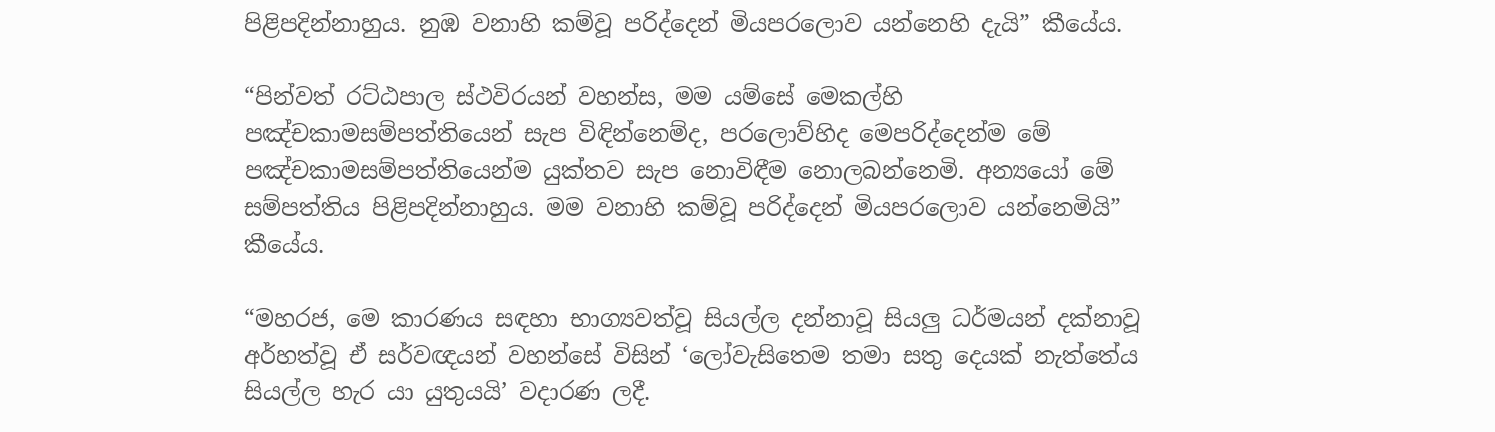පිළිපදින්නාහුය. නුඹ වනාහි කම්වූ පරිද්දෙන් මියපරලොව යන්නෙහි දැයි” කීයේය.

“පින්වත් රට්ඨපාල ස්ථවිරයන් වහන්ස, මම යම්සේ මෙකල්හි පඤ්චකාමසම්පත්තියෙන් සැප විඳින්නෙම්ද, පරලොව්හිද මෙපරිද්දෙන්ම මේ පඤ්චකාමසම්පත්තියෙන්ම යුක්තව සැප නොවිඳීම නොලබන්නෙමි. අන්‍යයෝ මේ සම්පත්තිය පිළිපදින්නාහුය. මම වනාහි කම්වූ පරිද්දෙන් මියපරලොව යන්නෙමියි” කීයේය.

“මහරජ, මෙ කාරණය සඳහා භාග්‍යවත්වූ සියල්ල දන්නාවූ සියලු ධර්මයන් දක්නාවූ අර්හත්වූ ඒ සර්වඥයන් වහන්සේ විසින් ‘ලෝවැසිතෙම තමා සතු දෙයක් නැත්තේය සියල්ල හැර යා යුතුයයි’ වදාරණ ලදී.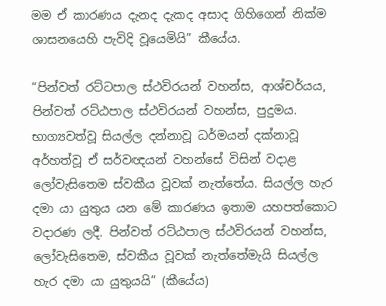මම ඒ කාරණය දැනද දැකද අසාද ගිහිගෙන් නික්ම ශාසනයෙහි පැවිදි වූයෙමියි” කීයේය.

“පින්වත් රට්ටපාල ස්ථවිරයන් වහන්ස, ආශ්චර්යය, පින්වත් රට්ඨපාල ස්ථවිරයන් වහන්ස, පුදුමය. භාග්‍යවත්වූ සියල්ල දන්නාවූ ධර්මයන් දක්නාවූ අර්හත්වූ ඒ සර්වඥයන් වහන්සේ විසින් වදාළ ලෝවැසිතෙම ස්වකීය වූවක් නැත්තේය. සියල්ල හැර දමා යා යුතුය යන මේ කාරණය ඉතාම යහපත්කොට වදාරණ ලදී. පින්වත් රට්ඨපාල ස්ථවිරයන් වහන්ස, ලෝවැසිතෙම, ස්වකීය වූවක් නැත්තේමැයි සියල්ල හැර දමා යා යුතුයයි” (කීයේය)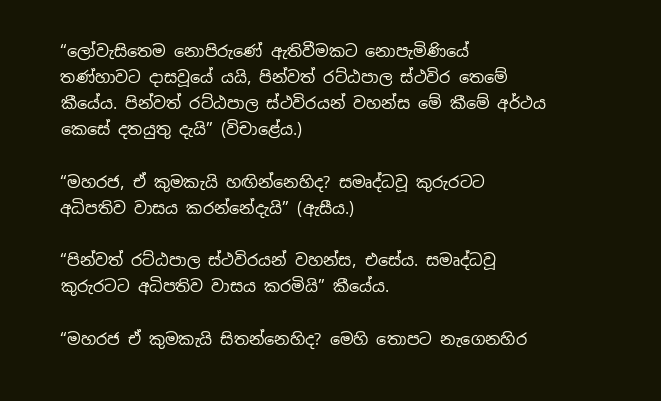“ලෝවැසිතෙම නොපිරුණේ ඇතිවීමකට නොපැමිණියේ තණ්හාවට දාසවූයේ යයි, පින්වත් රට්ඨපාල ස්ථවිර තෙමේ කීයේය. පින්වත් රට්ඨපාල ස්ථවිරයන් වහන්ස මේ කීමේ අර්ථය කෙසේ දතයුතු දැයි” (විචාළේය.)

“මහරජ, ඒ කුමකැයි හඟින්නෙහිද? සමෘද්ධවූ කුරුරටට අධිපතිව වාසය කරන්නේදැයි” (ඇසීය.)

“පින්වත් රට්ඨපාල ස්ථවිරයන් වහන්ස, එසේය. සමෘද්ධවූ කුරුරටට අධිපතිව වාසය කරමියි” කීයේය.

“මහරජ ඒ කුමකැයි සිතන්නෙහිද? මෙහි තොපට නැගෙනහිර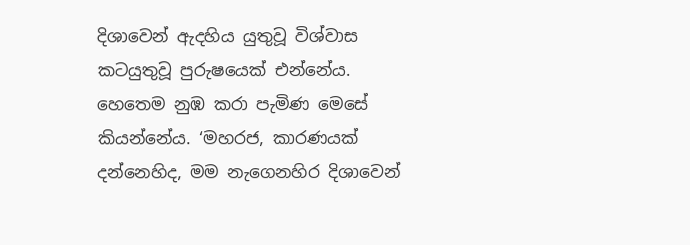දිශාවෙන් ඇදහිය යුතුවූ විශ්වාස කටයුතුවූ පුරුෂයෙක් එන්නේය. හෙතෙම නුඹ කරා පැමිණ මෙසේ කියන්නේය. ‘මහරජ, කාරණයක් දන්නෙහිද, මම නැගෙනහිර දිශාවෙන්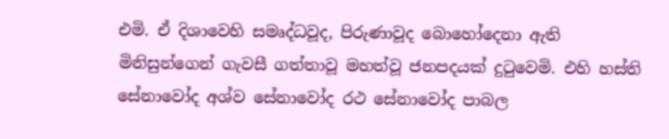එමි. ඒ දිශාවෙහි සමෘද්ධවූද, පිරුණාවූද බොහෝදෙනා ඇති මිනිසුන්ගෙන් ගැවසී ගත්තාවූ මහත්වූ ජනපදයක් දුටුවෙමි. එහි හස්ති සේනාවෝද අශ්ව සේනාවෝද රථ සේනාවෝද පාබල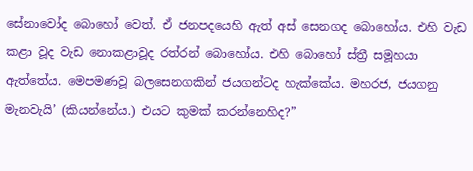සේනාවෝද බොහෝ වෙත්. ඒ ජනපදයෙහි ඇත් අස් සෙනගද බොහෝය. එහි වැඩ කළා වූද වැඩ නොකළාවූද රත්රන් බොහෝය. එහි බොහෝ ස්ත්‍රී සමූහයා ඇත්තේය. මෙපමණවූ බලසෙනගකින් ජයගන්ටද හැක්කේය. මහරජ, ජයගනු මැනවැයි’ (කියන්නේය.) එයට කුමක් කරන්නෙහිද?”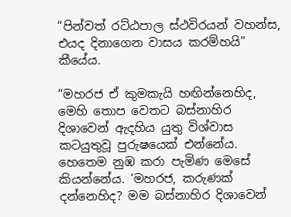“පින්වත් රට්ඨපාල ස්ථවිරයන් වහන්ස, එයද දිනාගෙන වාසය කරම්හයි” කීයේය.

“මහරජ ඒ කුමකැයි හඟින්නෙහිද, මෙහි තොප වෙතට බස්නාහිර දිශාවෙන් ඇදහිය යුතු විශ්වාස කටයුතුවූ පුරුෂයෙක් එන්නේය. හෙතෙම නුඹ කරා පැමිණ මෙසේ කියන්නේය. ‘මහරජ, කරුණක් දන්නෙහිද? මම බස්නාහිර දිශාවෙන්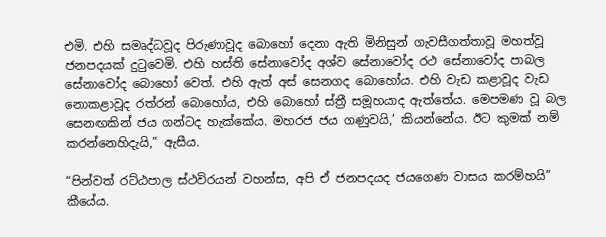එමි. එහි සමෘද්ධවූද පිරුණාවූද බොහෝ දෙනා ඇති මිනිසුන් ගැවසීගත්තාවූ මහත්වූ ජනපදයක් දුටුවෙමි. එහි හස්ති සේනාවෝද අශ්ව සේනාවෝද රථ සේනාවෝද පාබල සේනාවෝද බොහෝ වෙත්. එහි ඇත් අස් සෙනගද බොහෝය. එහි වැඩ කළාවූද වැඩ නොකළාවූද රත්රන් බොහෝය, එහි බොහෝ ස්ත්‍රී සමූහයාද ඇත්තේය. මෙපමණ වූ බල සෙනඟකින් ජය ගන්ටද හැක්කේය. මහරජ ජය ගණුවයි,’ කියන්නේය. ඊට කුමක් නම් කරන්නෙහිදැයි,” ඇසීය.

“පින්වත් රට්ඨපාල ස්ථවිරයන් වහන්ස, අපි ඒ ජනපදයද ජයගෙණ වාසය කරම්හයි” කීයේය.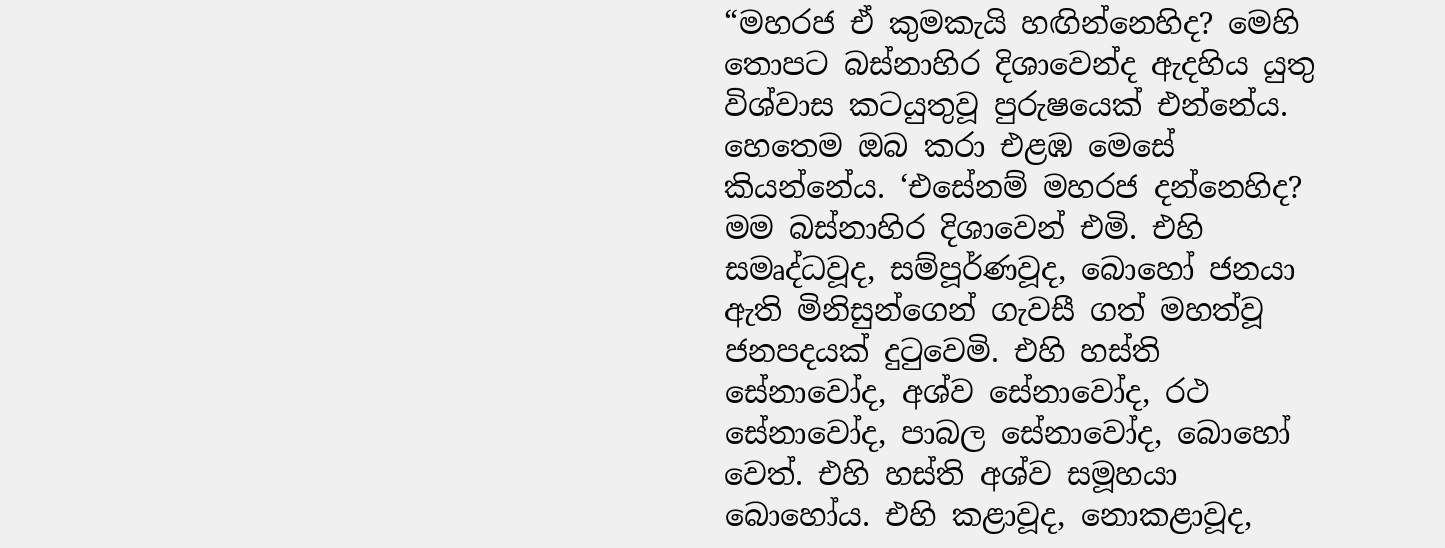“මහරජ ඒ කුමකැයි හඟින්නෙහිද? මෙහි තොපට බස්නාහිර දිශාවෙන්ද ඇදහිය යුතු විශ්වාස කටයුතුවූ පුරුෂයෙක් එන්නේය. හෙතෙම ඔබ කරා එළඹ මෙසේ කියන්නේය. ‘එසේනම් මහරජ දන්නෙහිද? මම බස්නාහිර දිශාවෙන් එමි. එහි සමෘද්ධවූද, සම්පූර්ණවූද, බොහෝ ජනයා ඇති මිනිසුන්ගෙන් ගැවසී ගත් මහත්වූ ජනපදයක් දුටුවෙමි. එහි හස්ති සේනාවෝද, අශ්ව සේනාවෝද, රථ සේනාවෝද, පාබල සේනාවෝද, බොහෝ වෙත්. එහි හස්ති අශ්ව සමූහයා බොහෝය. එහි කළාවූද, නොකළාවූද,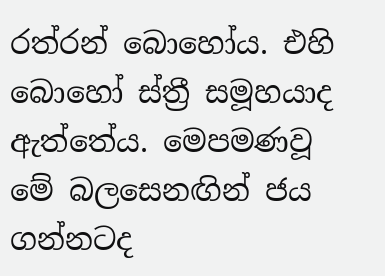රත්රන් බොහෝය. එහි බොහෝ ස්ත්‍රී සමූහයාද ඇත්තේය. මෙපමණවූ මේ බලසෙනඟින් ජය ගන්නටද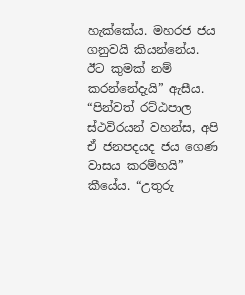හැක්කේය. මහරජ ජය ගනුවයි කියන්නේය. ඊට කුමක් නම් කරන්නේදැයි” ඇසීය. “පින්වත් රට්ඨපාල ස්ථවිරයන් වහන්ස, අපි ඒ ජනපදයද ජය ගෙණ වාසය කරම්හයි” කීයේය. “උතුරු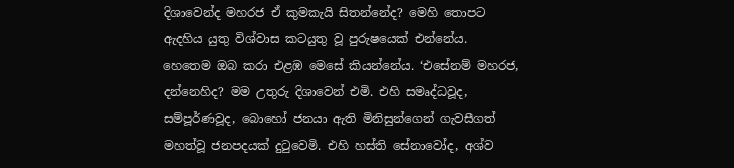දිශාවෙන්ද මහරජ ඒ කුමකැයි සිතන්නේද? මෙහි තොපට ඇදහිය යුතු විශ්වාස කටයුතු වූ පුරුෂයෙක් එන්නේය. හෙතෙම ඔබ කරා එළඹ මෙසේ කියන්නේය. ‘එසේනම් මහරජ, දන්නෙහිද? මම උතුරු දිශාවෙන් එමි. එහි සමෘද්ධවූද, සම්පූර්ණවූද, බොහෝ ජනයා ඇති මිනිසුන්ගෙන් ගැවසීගත් මහත්වූ ජනපදයක් දුටුවෙමි. එහි හස්ති සේනාවෝද, අශ්ව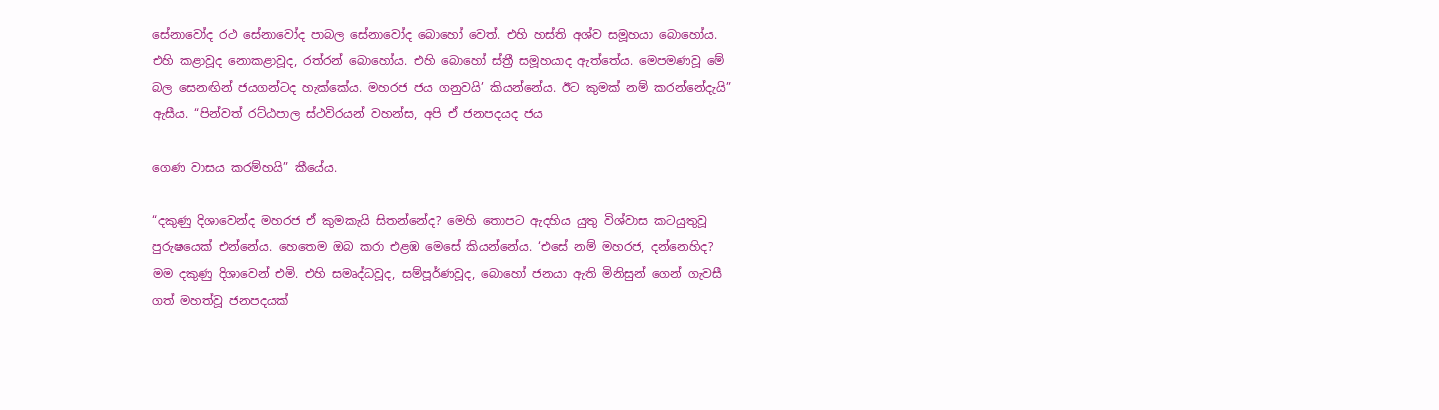සේනාවෝද රථ සේනාවෝද පාබල සේනාවෝද බොහෝ වෙත්. එහි හස්ති අශ්ව සමූහයා බොහෝය. එහි කළාවූද නොකළාවූද, රත්රන් බොහෝය. එහි බොහෝ ස්ත්‍රී සමූහයාද ඇත්තේය. මෙපමණවූ මේ බල සෙනඟින් ජයගන්ටද හැක්කේය. මහරජ ජය ගනුවයි’ කියන්නේය. ඊට කුමක් නම් කරන්නේදැයි” ඇසීය. “පින්වත් රට්ඨපාල ස්ථවිරයන් වහන්ස, අපි ඒ ජනපදයද ජය

ගෙණ වාසය කරම්හයි” කීයේය.

“දකුණු දිශාවෙන්ද මහරජ ඒ කුමකැයි සිතන්නේද? මෙහි තොපට ඇදහිය යුතු විශ්වාස කටයුතුවූ පුරුෂයෙක් එන්නේය. හෙතෙම ඔබ කරා එළඹ මෙසේ කියන්නේය. ‘එසේ නම් මහරජ, දන්නෙහිද? මම දකුණු දිශාවෙන් එමි. එහි සමෘද්ධවූද, සම්පූර්ණවූද, බොහෝ ජනයා ඇති මිනිසුන් ගෙන් ගැවසී ගත් මහත්වූ ජනපදයක්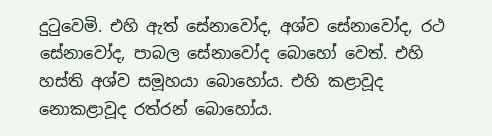දුටුවෙමි. එහි ඇත් සේනාවෝද, අශ්ව සේනාවෝද, රථ සේනාවෝද, පාබල සේනාවෝද බොහෝ වෙත්. එහි හස්ති අශ්ව සමූහයා බොහෝය. එහි කළාවූද නොකළාවූද රත්රන් බොහෝය.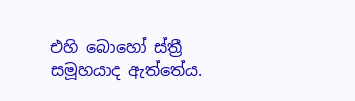එහි බොහෝ ස්ත්‍රී සමූහයාද ඇත්තේය.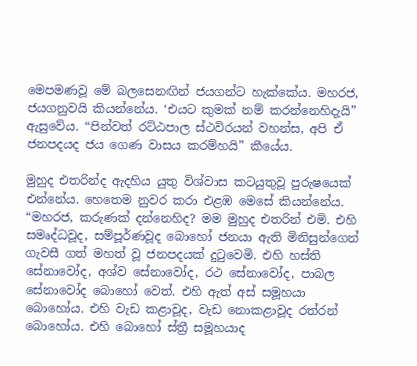මෙපමණවූ මේ බලසෙනඟින් ජයගන්ට හැක්කේය. මහරජ, ජයගනුවයි කියන්නේය. ‘එයට කුමක් නම් කරන්නෙහිදැයි” ඇසුවේය. “පින්වත් රට්ඨපාල ස්ථවිරයන් වහන්ස, අපි ඒ ජනපදයද ජය ගෙණ වාසය කරම්හයි” කීයේය.

මුහුද එතරින්ද ඇදහිය යුතු විශ්වාස කටයුතුවූ පුරුෂයෙක් එන්නේය. හෙතෙම නුවර කරා එළඹ මෙසේ කියන්නේය. “මහරජ, කරුණක් දන්නෙහිද? මම මුහුද එතරින් එමි. එහි සමෘද්ධවූද, සම්පූර්ණවූද බොහෝ ජනයා ඇති මිනිසුන්ගෙන් ගැවසී ගත් මහත් වූ ජනපදයක් දුටුවෙමි. එහි හස්ති සේනාවෝද, අශ්ව සේනාවෝද, රථ සේනාවෝද, පාබල සේනාවෝද බොහෝ වෙත්. එහි ඇත් අස් සමූහයා බොහෝය. එහි වැඩ කළාවූද, වැඩ නොකළාවූද රත්රන් බොහෝය. එහි බොහෝ ස්ත්‍රී සමූහයාද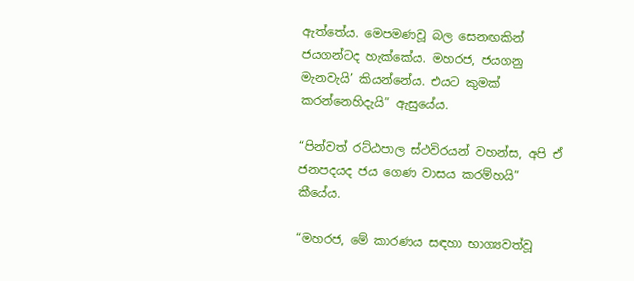ඇත්තේය. මෙපමණවූ බල සෙනඟකින් ජයගන්ටද හැක්කේය. මහරජ, ජයගනු මැනවැයි’ කියන්නේය. එයට කුමක් කරන්නෙහිදැයි” ඇසුයේය.

“පින්වත් රට්ඨපාල ස්ථවිරයන් වහන්ස, අපි ඒ ජනපදයද ජය ගෙණ වාසය කරම්හයි” කීයේය.

“මහරජ, මේ කාරණය සඳහා භාග්‍යවත්වූ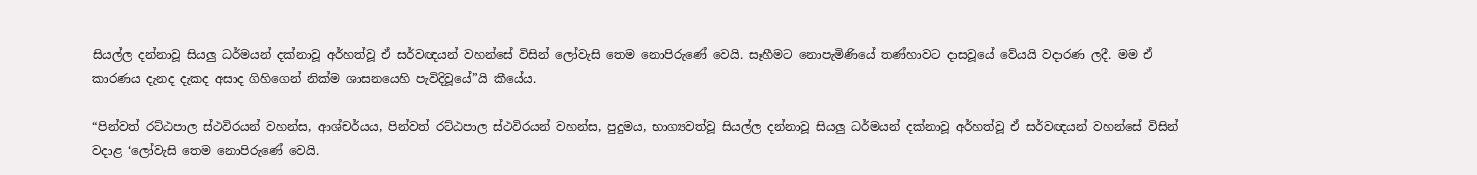සියල්ල දන්නාවූ සියලු ධර්මයන් දක්නාවූ අර්හත්වූ ඒ සර්වඥයන් වහන්සේ විසින් ලෝවැසි තෙම නොපිරුණේ වෙයි. සෑහීමට නොපැමිණියේ තණ්හාවට දාසවූයේ වේයයි වදාරණ ලදී. මම ඒ කාරණය දැනද දැකද අසාද ගිහිගෙන් නික්ම ශාසනයෙහි පැවිදිවූයේ”යි කීයේය.

“පින්වත් රට්ඨපාල ස්ථවිරයන් වහන්ස, ආශ්චර්යය, පින්වත් රට්ඨපාල ස්ථවිරයන් වහන්ස, පුදුමය, භාග්‍යවත්වූ සියල්ල දන්නාවූ සියලු ධර්මයන් දක්නාවූ අර්හත්වූ ඒ සර්වඥයන් වහන්සේ විසින් වදාළ ‘ලෝවැසි තෙම නොපිරුණේ වෙයි.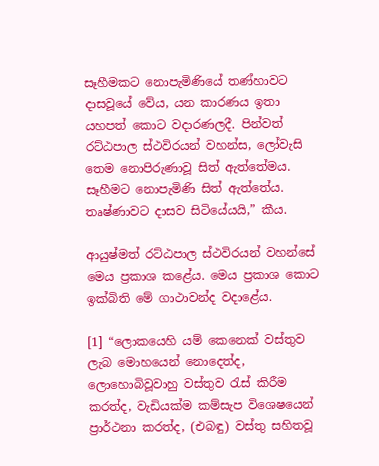සෑහීමකට නොපැමිණියේ තණ්හාවට දාසවූයේ වේය, යන කාරණය ඉතා යහපත් කොට වදාරණලදී. පින්වත් රට්ඨපාල ස්ථවිරයන් වහන්ස, ලෝවැසි තෙම නොපිරුණාවූ සිත් ඇත්තේමය. සෑහීමට නොපැමිණි සිත් ඇත්තේය. තෘෂ්ණාවට දාසව සිටියේයයි,” කීය.

ආයුෂ්මත් රට්ඨපාල ස්ථවිරයන් වහන්සේ මෙය ප්‍රකාශ කළේය. මෙය ප්‍රකාශ කොට ඉක්බිති මේ ගාථාවන්ද වදාළේය.

[1] “ලොකයෙහි යම් කෙනෙක් වස්තුව ලැබ මොහයෙන් නොදෙත්ද, ලොහොබිවූවාහු වස්තුව රැස් කිරීම කරත්ද, වැඩියක්ම කම්සැප විශෙෂයෙන් ප්‍රාර්ථනා කරත්ද, (එබඳු) වස්තු සහිතවූ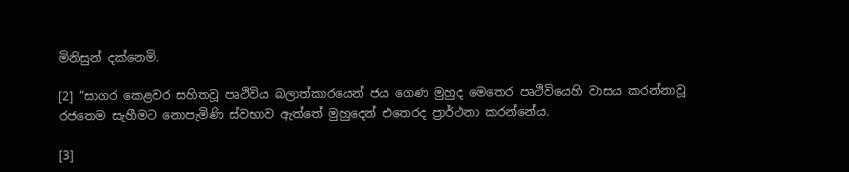මිනිසුන් දක්නෙමි.

[2] “සාගර කෙළවර සහිතවූ පෘථිවිය බලාත්කාරයෙන් ජය ගෙණ මුහුද මෙතෙර පෘථිවියෙහි වාසය කරන්නාවූ රජතෙම සැහීමට නොපැමිණි ස්වභාව ඇත්තේ මුහුදෙන් එතෙරද ප්‍රාර්ථනා කරන්නේය.

[3]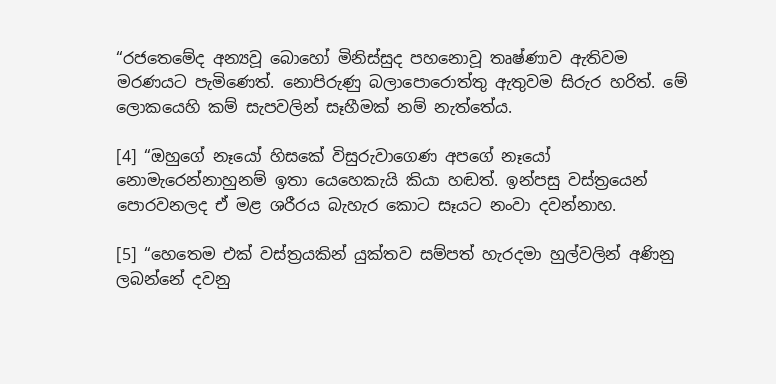“රජතෙමේද අන්‍යවූ බොහෝ මිනිස්සුද පහනොවූ තෘෂ්ණාව ඇතිවම මරණයට පැමිණෙත්. නොපිරුණු බලාපොරොත්තු ඇතුවම සිරුර හරිත්. මේ ලොකයෙහි කම් සැපවලින් සෑහීමක් නම් නැත්තේය.

[4] “ඔහුගේ නෑයෝ හිසකේ විසුරුවාගෙණ අපගේ නෑයෝ නොමැරෙන්නාහුනම් ඉතා යෙහෙකැයි කියා හඬත්. ඉන්පසු වස්ත්‍රයෙන් පොරවනලද ඒ මළ ශරීරය බැහැර කොට සෑයට නංවා දවන්නාහ.

[5] “හෙතෙම එක් වස්ත්‍රයකින් යුක්තව සම්පත් හැරදමා හුල්වලින් අණිනු ලබන්නේ දවනු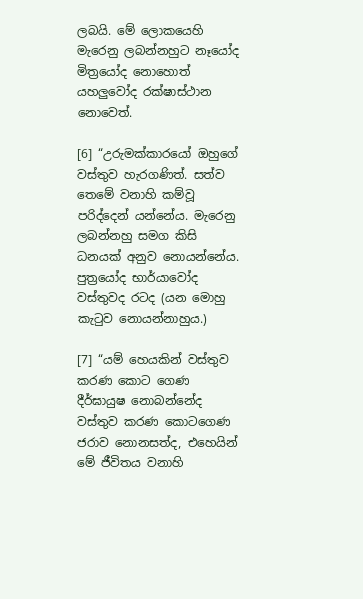ලබයි. මේ ලොකයෙහි මැරෙනු ලබන්නහුට නෑයෝද මිත්‍රයෝද නොහොත් යහලුවෝද රක්ෂාස්ථාන නොවෙත්.

[6] “උරුමක්කාරයෝ ඔහුගේ වස්තුව හැරගණිත්. සත්ව තෙමේ වනාහි කම්වූ පරිද්දෙන් යන්නේය. මැරෙනු ලබන්නහු සමග කිසි ධනයක් අනුව නොයන්නේය. පුත්‍රයෝද භාර්යාවෝද වස්තුවද රටද (යන මොහු කැටුව නොයන්නාහුය.)

[7] “යම් හෙයකින් වස්තුව කරණ කොට ගෙණ දීර්ඝායුෂ නොබන්නේද වස්තුව කරණ කොටගෙණ ජරාව නොනසත්ද, එහෙයින් මේ ජීවිතය වනාහි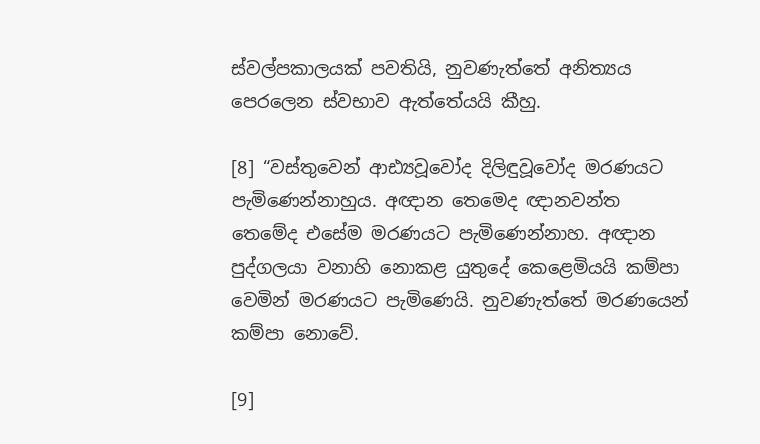ස්වල්පකාලයක් පවතියි, නුවණැත්තේ අනිත්‍යය පෙරලෙන ස්වභාව ඇත්තේයයි කීහු.

[8] “වස්තුවෙන් ආඪ්‍යවූවෝද දිලිඳුවූවෝද මරණයට පැමිණෙන්නාහුය. අඥාන තෙමෙද ඥානවන්ත තෙමේද එසේම මරණයට පැමිණෙන්නාහ. අඥාන පුද්ගලයා වනාහි නොකළ යුතුදේ කෙළෙමියයි කම්පා වෙමින් මරණයට පැමිණෙයි. නුවණැත්තේ මරණයෙන් කම්පා නොවේ.

[9]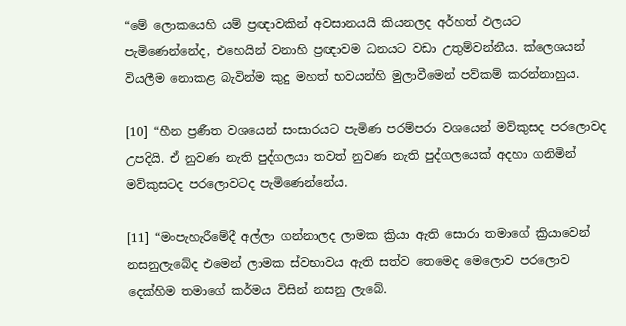“මේ ලොකයෙහි යම් ප්‍රඥාවකින් අවසානයයි කියනලද අර්හත් ඵලයට පැමිණෙන්නේද, එහෙයින් වනාහි ප්‍රඥාවම ධනයට වඩා උතුම්වන්නීය. ක්ලෙශයන් වියලීම නොකළ බැවින්ම කුදු මහත් භවයන්හි මුලාවීමෙන් පව්කම් කරන්නාහුය.

[10] “හීන ප්‍රණීත වශයෙන් සංසාරයට පැමිණ පරම්පරා වශයෙන් මව්කුසද පරලොවද උපදියි. ඒ නුවණ නැති පුද්ගලයා තවත් නුවණ නැති පුද්ගලයෙක් අදහා ගනිමින් මව්කුසටද පරලොවටද පැමිණෙන්නේය.

[11] “මංපැහැරීමේදී අල්ලා ගන්නාලද ලාමක ක්‍රියා ඇති සොරා තමාගේ ක්‍රියාවෙන් නසනුලැබේද එමෙන් ලාමක ස්වභාවය ඇති සත්ව තෙමෙද මෙලොව පරලොව දෙක්හිම තමාගේ කර්මය විසින් නසනු ලැබේ.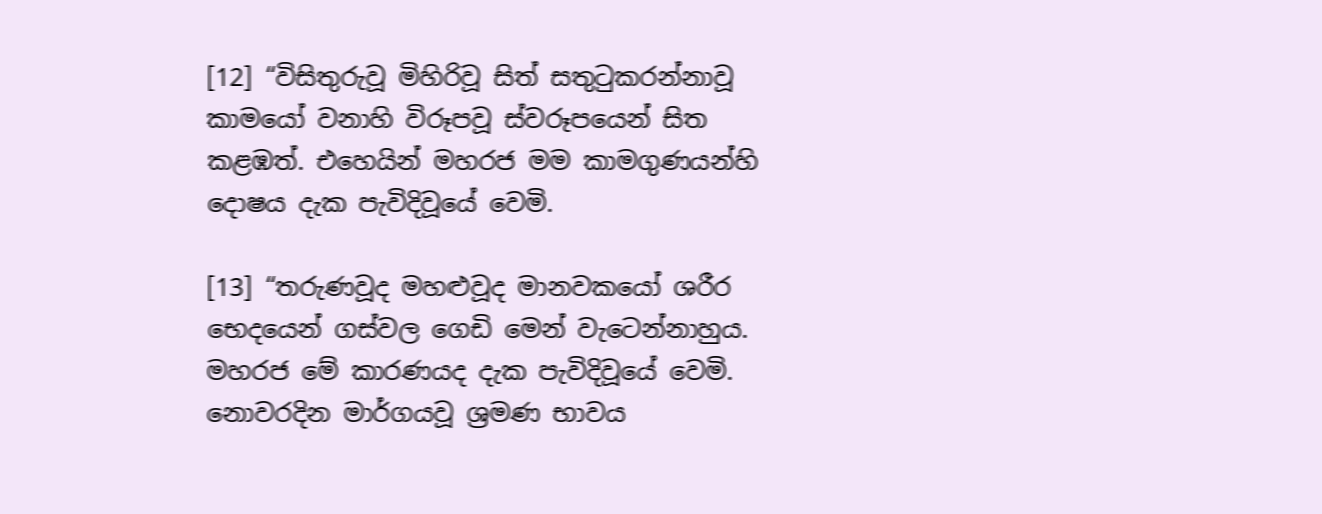[12] “විසිතුරුවූ මිහිරිවූ සිත් සතුටුකරන්නාවූ කාමයෝ වනාහි විරූපවූ ස්වරූපයෙන් සිත කළඹත්. එහෙයින් මහරජ මම කාමගුණයන්හි දොෂය දැක පැවිදිවූයේ වෙමි.

[13] “තරුණවූද මහළුවූද මානවකයෝ ශරීර භෙදයෙන් ගස්වල ගෙඩි මෙන් වැටෙන්නාහුය. මහරජ මේ කාරණයද දැක පැවිදිවූයේ වෙමි. නොවරදින මාර්ගයවූ ශ්‍රමණ භාවය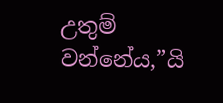උතුම් වන්නේය,”යි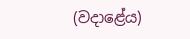(වදාළේය)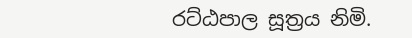රට්ඨපාල සූත්‍රය නිමි.